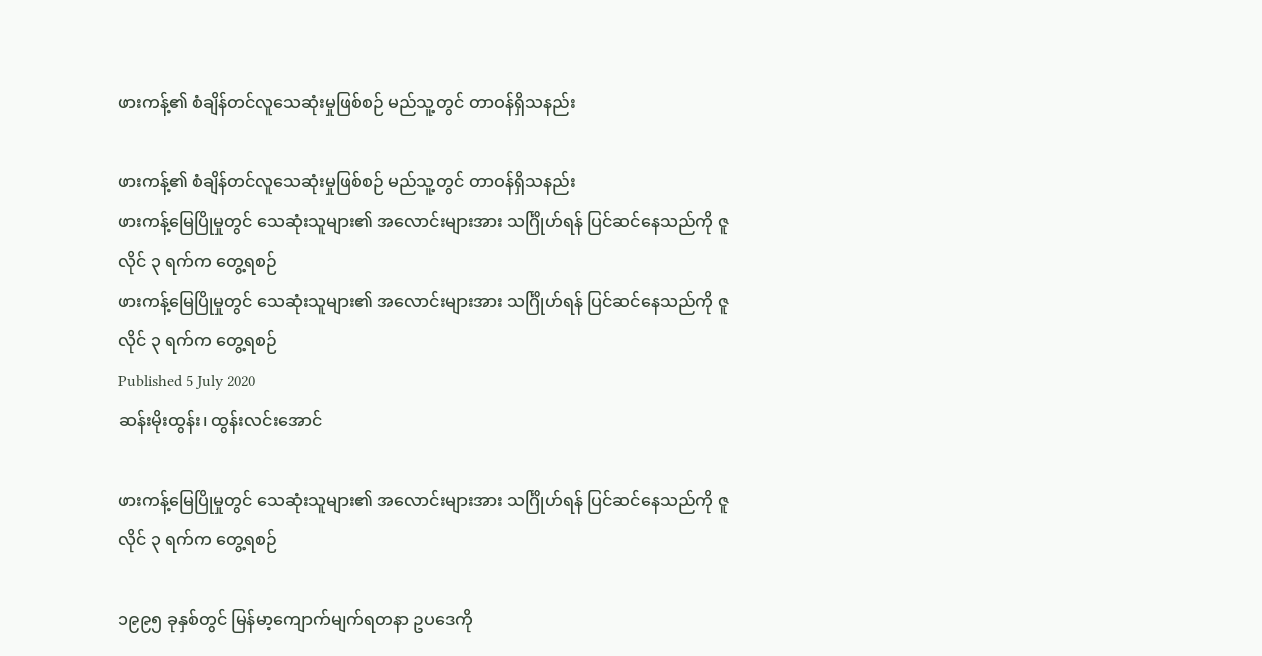ဖားကန့်၏ စံချိန်တင်လူသေဆုံးမှုဖြစ်စဉ် မည်သူ့တွင် တာဝန်ရှိသနည်း

ဖားကန့်၏ စံချိန်တင်လူသေဆုံးမှုဖြစ်စဉ် မည်သူ့တွင် တာဝန်ရှိသနည်း
ဖားကန့်မြေပြိုမှုတွင် သေဆုံးသူများ၏ အလောင်းများအား သင်္ဂြိုဟ်ရန် ပြင်ဆင်နေသည်ကို ဇူလိုင် ၃ ရက်က တွေ့ရစဉ်
ဖားကန့်မြေပြိုမှုတွင် သေဆုံးသူများ၏ အလောင်းများအား သင်္ဂြိုဟ်ရန် ပြင်ဆင်နေသည်ကို ဇူလိုင် ၃ ရက်က တွေ့ရစဉ်
Published 5 July 2020
ဆန်းမိုးထွန်း၊ ထွန်းလင်းအောင်

ဖားကန့်မြေပြိုမှုတွင် သေဆုံးသူများ၏ အလောင်းများအား သင်္ဂြိုဟ်ရန် ပြင်ဆင်နေသည်ကို ဇူလိုင် ၃ ရက်က တွေ့ရစဉ်

၁၉၉၅ ခုနှစ်တွင် မြန်မာ့ကျောက်မျက်ရတနာ ဥပဒေကို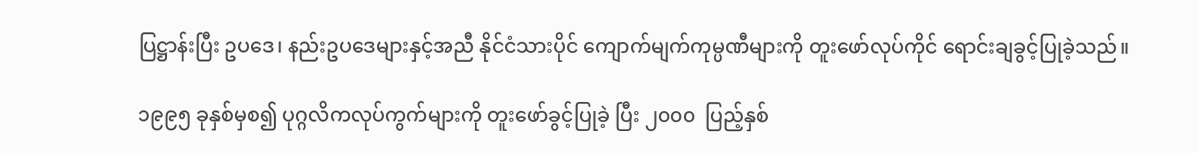ပြဋ္ဌာန်းပြီး ဥပဒေ၊ နည်းဥပဒေများနှင့်အညီ နိုင်ငံသားပိုင် ကျောက်မျက်ကုမ္ပဏီများကို တူးဖော်လုပ်ကိုင် ရောင်းချခွင့်ပြုခဲ့သည်။

၁၉၉၅ ခုနှစ်မှစ၍ ပုဂ္ဂလိကလုပ်ကွက်များကို တူးဖော်ခွင့်ပြုခဲ့ ပြီး ၂၀၀၀  ပြည့်နှစ်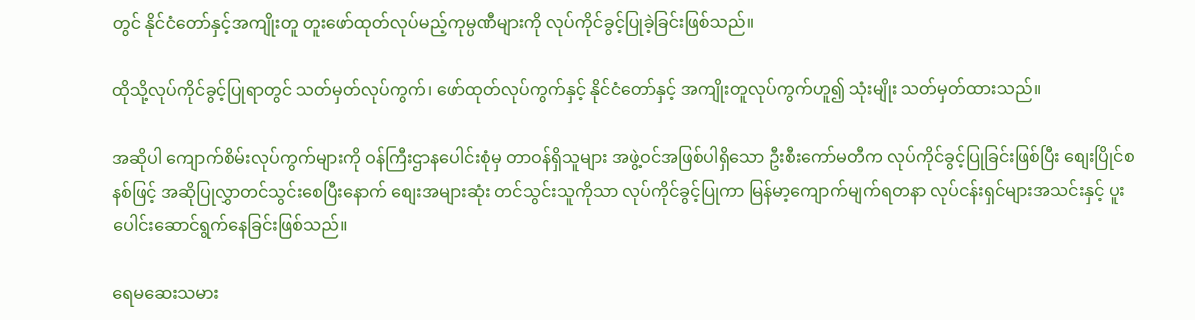တွင် နိုင်ငံတော်နှင့်အကျိုးတူ တူးဖော်ထုတ်လုပ်မည့်ကုမ္ပဏီများကို လုပ်ကိုင်ခွင့်ပြုခဲ့ခြင်းဖြစ်သည်။

ထိုသို့လုပ်ကိုင်ခွင့်ပြုရာတွင် သတ်မှတ်လုပ်ကွက်၊ ဖော်ထုတ်လုပ်ကွက်နှင့် နိုင်ငံတော်နှင့် အကျိုးတူလုပ်ကွက်ဟူ၍ သုံးမျိုး သတ်မှတ်ထားသည်။

အဆိုပါ ကျောက်စိမ်းလုပ်ကွက်များကို ဝန်ကြီးဌာနပေါင်းစုံမှ တာဝန်ရှိသူများ အဖွဲ့ဝင်အဖြစ်ပါရှိသော ဦးစီးကော်မတီက လုပ်ကိုင်ခွင့်ပြုခြင်းဖြစ်ပြီး စျေးပြိုင်စနစ်ဖြင့် အဆိုပြုလွှာတင်သွင်းစေပြီးနောက် စျေးအများဆုံး တင်သွင်းသူကိုသာ လုပ်ကိုင်ခွင့်ပြုကာ မြန်မာ့ကျောက်မျက်ရတနာ လုပ်ငန်းရှင်များအသင်းနှင့် ပူးပေါင်းဆောင်ရွက်နေခြင်းဖြစ်သည်။

ရေမဆေးသမား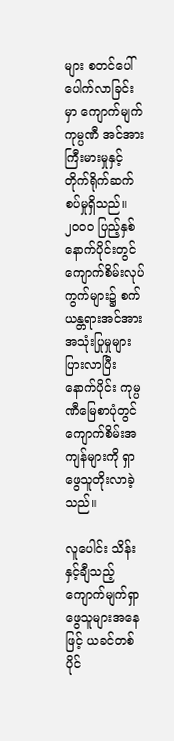များ စတင်ပေါ်ပေါက်လာခြင်းမှာ ကျောက်မျက်ကုမ္ပဏီ အင်အားကြီးမားမှုနှင့် တိုက်ရိုက်ဆက်စပ်မှုရှိသည်။ ၂၀၀၀ ပြည့်နှစ်နောက်ပိုင်းတွင် ကျောက်စိမ်းလုပ်ကွက်များ၌ စက်ယန္တရားအင်အား အသုံးပြုမှုများပြားလာပြီး နောက်ပိုင်း ကုမ္ပဏီမြေစာပုံတွင် ကျောက်စိမ်းအကျန်များကို ရှာဖွေသူတိုးလာခဲ့သည်။

လူပေါင်း သိန်းနှင့်ချီသည့် ကျောက်မျက်ရှာဖွေသူများအနေဖြင့် ယခင်တစ်ပိုင်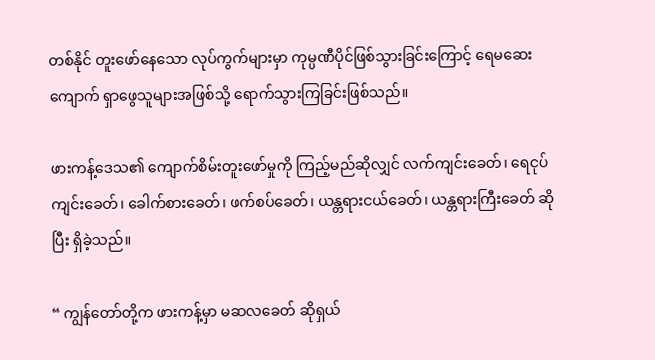တစ်နိုင် တူးဖော်နေသော လုပ်ကွက်များမှာ ကုမ္ပဏီပိုင်ဖြစ်သွားခြင်းကြောင့် ရေမဆေးကျောက် ရှာဖွေသူများအဖြစ်သို့ ရောက်သွားကြခြင်းဖြစ်သည်။

ဖားကန့်ဒေသ၏ ကျောက်စိမ်းတူးဖော်မှုကို ကြည့်မည်ဆိုလျှင် လက်ကျင်းခေတ်၊ ရေငုပ်ကျင်းခေတ်၊ ခေါက်စားခေတ်၊ ဖက်စပ်ခေတ်၊ ယန္တရားငယ်ခေတ်၊ ယန္တရားကြီးခေတ် ဆိုပြီး ရှိခဲ့သည်။

“ ကျွန်တော်တို့က ဖားကန့်မှာ မဆလခေတ် ဆိုရှယ်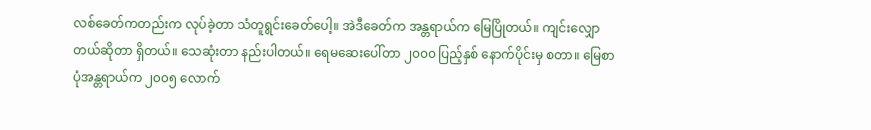လစ်ခေတ်ကတည်းက လုပ်ခဲ့တာ သံတူရွင်းခေတ်ပေါ့။ အဲဒီခေတ်က အန္တရာယ်က မြေပြိုတယ်။ ကျင်းလျှောတယ်ဆိုတာ ရှိတယ်။ သေဆုံးတာ နည်းပါတယ်။ ရေမဆေးပေါ်တာ ၂၀၀၀ ပြည့်နှစ် နောက်ပိုင်းမှ စတာ။ မြေစာပုံအန္တရာယ်က ၂၀၀၅ လောက်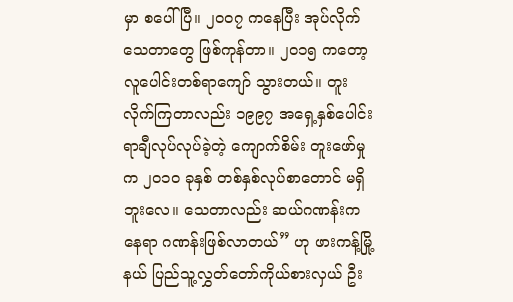မှာ စပေါ်ပြီ။ ၂၀၀၇ ကနေပြီး အုပ်လိုက်သေတာတွေ ဖြစ်ကုန်တာ။ ၂၀၁၅ ကတော့ လူပေါင်းတစ်ရာကျော် သွားတယ်။ တူးလိုက်ကြတာလည်း ၁၉၉၇ အရှေ့နှစ်ပေါင်း ရာချီလုပ်လုပ်ခဲ့တဲ့ ကျောက်စိမ်း တူးဖော်မှုက ၂၀၁၀ ခုနှစ် တစ်နှစ်လုပ်စာတောင် မရှိဘူးလေ။ သေတာလည်း ဆယ်ဂဏန်းကနေရာ ဂဏန်းဖြစ်လာတယ်” ဟု ဖားကန့်မြို့နယ် ပြည်သူ့လွှတ်တော်ကိုယ်စားလှယ် ဦး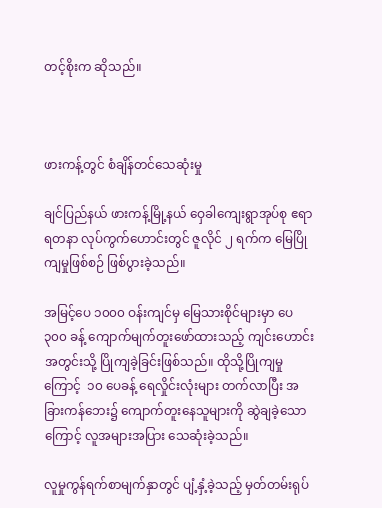တင့်စိုးက ဆိုသည်။



ဖားကန့်တွင် စံချိန်တင်သေဆုံးမှု

ချင်ပြည်နယ် ဖားကန့်မြို့နယ် ဝှေခါကျေးရွာအုပ်စု ဧရာရတနာ လုပ်ကွက်ဟောင်းတွင် ဇူလိုင် ၂ ရက်က မြေပြိုကျမှုဖြစ်စဉ် ဖြစ်ပွားခဲ့သည်။

အမြင့်ပေ ၁၀၀၀ ဝန်းကျင်မှ မြေသားစိုင်များမှာ ပေ ၃၀၀ ခန့် ကျောက်မျက်တူးဖော်ထားသည့် ကျင်းဟောင်းအတွင်းသို့ ပြိုကျခဲ့ခြင်းဖြစ်သည်။ ထိုသို့ပြိုကျမှုကြောင့်  ၁၀ ပေခန့် ရေလှိုင်းလုံးများ တက်လာပြီး အခြားကန်ဘေး၌ ကျောက်တူးနေသူများကို ဆွဲချခဲ့သောကြောင့် လူအများအပြား သေဆုံးခဲ့သည်။

လူမှုကွန်ရက်စာမျက်နှာတွင် ပျံ့နှံ့ခဲ့သည့် မှတ်တမ်းရုပ်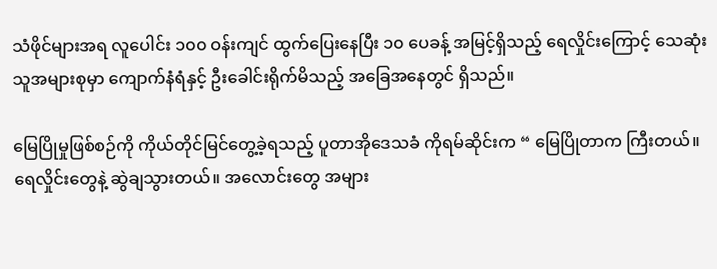သံဖိုင်များအရ လူပေါင်း ၁၀၀ ဝန်းကျင် ထွက်ပြေးနေပြီး ၁၀ ပေခန့် အမြင့်ရှိသည့် ရေလှိုင်းကြောင့် သေဆုံးသူအများစုမှာ ကျောက်နံရံနှင့် ဦးခေါင်းရိုက်မိသည့် အခြေအနေတွင် ရှိသည်။

မြေပြိုမှုဖြစ်စဉ်ကို ကိုယ်တိုင်မြင်တွေ့ခဲ့ရသည့် ပူတာအိုဒေသခံ ကိုရမ်ဆိုင်းက “ မြေပြိုတာက ကြီးတယ်။ ရေလှိုင်းတွေနဲ့ ဆွဲချသွားတယ်။ အလောင်းတွေ အများ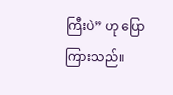ကြီးပဲ” ဟု ပြောကြားသည်။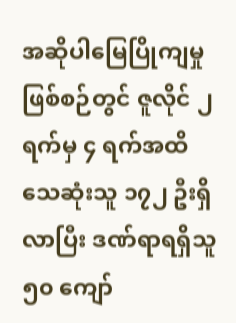အဆိုပါမြေပြိုကျမှုဖြစ်စဉ်တွင် ဇူလိုင် ၂ ရက်မှ ၄ ရက်အထိ သေဆုံးသူ ၁၇၂ ဦးရှိလာပြီး ဒဏ်ရာရရှိသူ ၅၀ ကျော်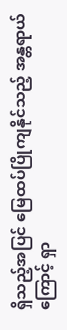ရှိသည့်အပြင် မြေထပ်ပြိုကျနိုင်သည့် အန္တရာယ်ကြောင့် ရှာ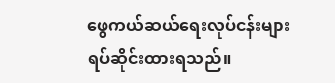ဖွေကယ်ဆယ်ရေးလုပ်ငန်းများ ရပ်ဆိုင်းထားရသည်။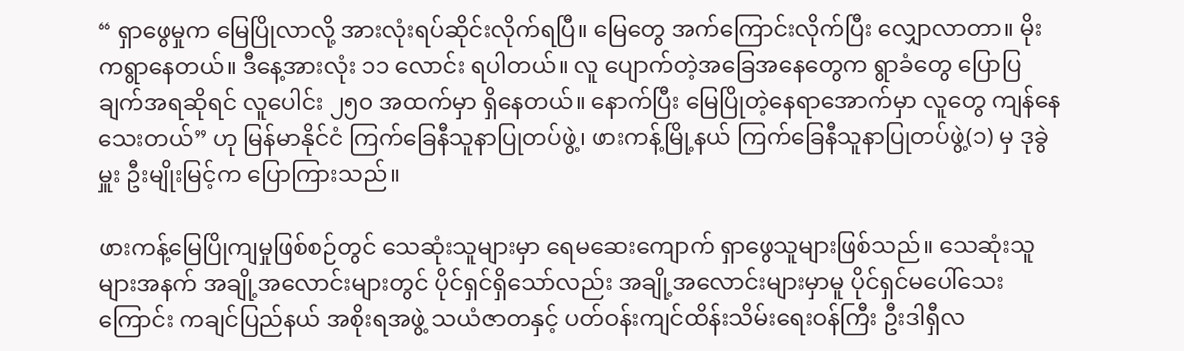“ ရှာဖွေမှုက မြေပြိုလာလို့ အားလုံးရပ်ဆိုင်းလိုက်ရပြီ။ မြေတွေ အက်ကြောင်းလိုက်ပြီး လျှောလာတာ။ မိုးကရွာနေတယ်။ ဒီနေ့အားလုံး ၁၁ လောင်း ရပါတယ်။ လူ ပျောက်တဲ့အခြေအနေတွေက ရွာခံတွေ ပြောပြချက်အရဆိုရင် လူပေါင်း ၂၅၀ အထက်မှာ ရှိနေတယ်။ နောက်ပြီး မြေပြိုတဲ့နေရာအောက်မှာ လူတွေ ကျန်နေသေးတယ်” ဟု မြန်မာနိုင်ငံ ကြက်ခြေနီသူနာပြုတပ်ဖွဲ့၊ ဖားကန့်မြို့နယ် ကြက်ခြေနီသူနာပြုတပ်ဖွဲ့(၁) မှ ဒုခွဲမှူး ဦးမျိုးမြင့်က ပြောကြားသည်။

ဖားကန့်မြေပြိုကျမှုဖြစ်စဉ်တွင် သေဆုံးသူများမှာ ရေမဆေးကျောက် ရှာဖွေသူများဖြစ်သည်။ သေဆုံးသူများအနက် အချို့အလောင်းများတွင် ပိုင်ရှင်ရှိသော်လည်း အချို့အလောင်းများမှာမူ ပိုင်ရှင်မပေါ်သေးကြောင်း ကချင်ပြည်နယ် အစိုးရအဖွဲ့ သယံဇာတနှင့် ပတ်ဝန်းကျင်ထိန်းသိမ်းရေးဝန်ကြီး ဦးဒါရှီလ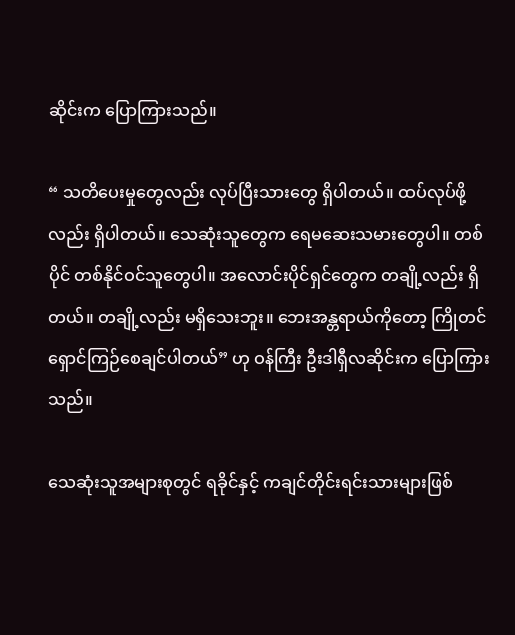ဆိုင်းက ပြောကြားသည်။

“ သတိပေးမှုတွေလည်း လုပ်ပြီးသားတွေ ရှိပါတယ်။ ထပ်လုပ်ဖို့လည်း ရှိပါတယ်။ သေဆုံးသူတွေက ရေမဆေးသမားတွေပါ။ တစ်ပိုင် တစ်နိုင်ဝင်သူတွေပါ။ အလောင်းပိုင်ရှင်တွေက တချို့လည်း ရှိတယ်။ တချို့လည်း မရှိသေးဘူး။ ဘေးအန္တရာယ်ကိုတော့ ကြိုတင်ရှောင်ကြဉ်စေချင်ပါတယ်” ဟု ဝန်ကြီး ဦးဒါရှီလဆိုင်းက ပြောကြားသည်။

သေဆုံးသူအများစုတွင် ရခိုင်နှင့် ကချင်တိုင်းရင်းသားများဖြစ်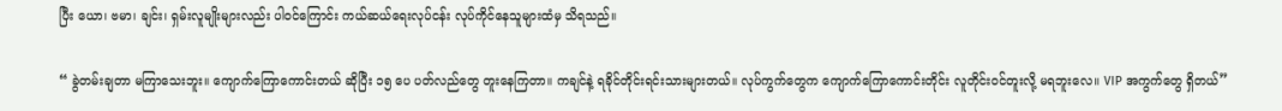ပြီး ယော၊ ဗမာ၊ ချင်း၊ ရှမ်းလူမျိုးများလည်း ပါဝင်ကြောင်း ကယ်ဆယ်ရေးလုပ်ငန်း လုပ်ကိုင်နေသူများထံမှ သိရသည်။

“ ခွဲတမ်းချတာ မကြာသေးဘူး။ ကျောက်ကြောကောင်းတယ် ဆိုပြီး ၁၅ ပေ ပတ်လည်တွေ တူးနေကြတာ။ ကချင်နဲ့ ရခိုင်တိုင်းရင်းသားများတယ်။ လုပ်ကွက်တွေက ကျောက်ကြောကောင်းတိုင်း လူတိုင်းဝင်တူးလို့ မရဘူးလေ။ VIP အကွက်တွေ ရှိတယ်”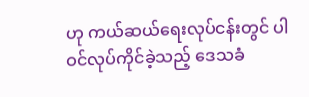ဟု ကယ်ဆယ်ရေးလုပ်ငန်းတွင် ပါဝင်လုပ်ကိုင်ခဲ့သည့် ဒေသခံ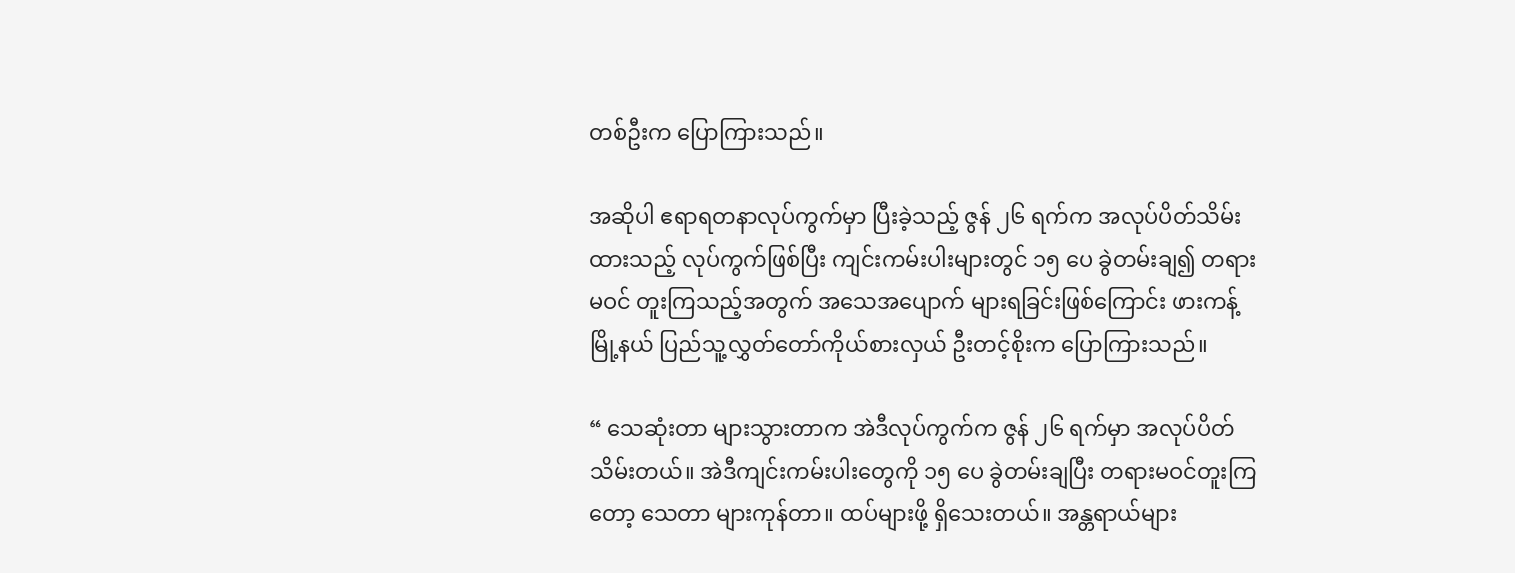တစ်ဦးက ပြောကြားသည်။

အဆိုပါ ဧရာရတနာလုပ်ကွက်မှာ ပြီးခဲ့သည့် ဇွန် ၂၆ ရက်က အလုပ်ပိတ်သိမ်းထားသည့် လုပ်ကွက်ဖြစ်ပြီး ကျင်းကမ်းပါးများတွင် ၁၅ ပေ ခွဲတမ်းချ၍ တရားမဝင် တူးကြသည့်အတွက် အသေအပျောက် များရခြင်းဖြစ်ကြောင်း ဖားကန့်မြို့နယ် ပြည်သူ့လွှတ်တော်ကိုယ်စားလှယ် ဦးတင့်စိုးက ပြောကြားသည်။

“ သေဆုံးတာ များသွားတာက အဲဒီလုပ်ကွက်က ဇွန် ၂၆ ရက်မှာ အလုပ်ပိတ်သိမ်းတယ်။ အဲဒီကျင်းကမ်းပါးတွေကို ၁၅ ပေ ခွဲတမ်းချပြီး တရားမဝင်တူးကြတော့ သေတာ များကုန်တာ။ ထပ်များဖို့ ရှိသေးတယ်။ အန္တရာယ်များ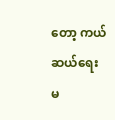တော့ ကယ်ဆယ်ရေး မ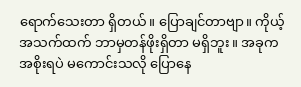ရောက်သေးတာ ရှိတယ်။ ပြောချင်တာဗျာ။ ကိုယ့်အသက်ထက် ဘာမှတန်ဖိုးရှိတာ မရှိဘူး။ အခုက အစိုးရပဲ မကောင်းသလို ပြောနေ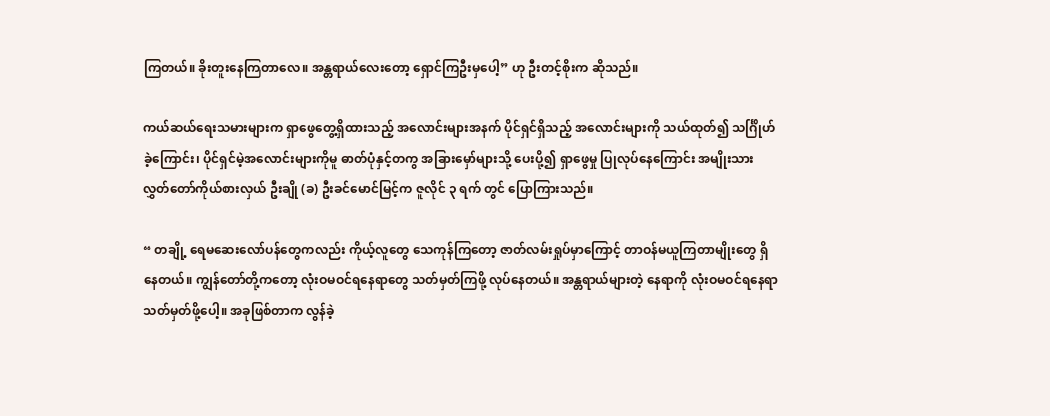ကြတယ်။ ခိုးတူးနေကြတာလေ။ အန္တရာယ်လေးတော့ ရှောင်ကြဦးမှပေါ့” ဟု ဦးတင့်စိုးက ဆိုသည်။

ကယ်ဆယ်ရေးသမားများက ရှာဖွေတွေ့ရှိထားသည့် အလောင်းများအနက် ပိုင်ရှင်ရှိသည့် အလောင်းများကို သယ်ထုတ်၍ သင်္ဂြိုဟ်ခဲ့ကြောင်း၊ ပိုင်ရှင်မဲ့အလောင်းများကိုမူ ဓာတ်ပုံနှင့်တကွ အခြားမှော်များသို့ ပေးပို့၍ ရှာဖွေမှု ပြုလုပ်နေကြောင်း အမျိုးသားလွှတ်တော်ကိုယ်စားလှယ် ဦးချို (ခ) ဦးခင်မောင်မြင့်က ဇူလိုင် ၃ ရက် တွင် ပြောကြားသည်။

“ တချို့ ရေမဆေးလော်ပန်တွေကလည်း ကိုယ့်လူတွေ သေကုန်ကြတော့ ဇာတ်လမ်းရှုပ်မှာကြောင့် တာဝန်မယူကြတာမျိုးတွေ ရှိနေတယ်။ ကျွန်တော်တို့ကတော့ လုံးဝမဝင်ရနေရာတွေ သတ်မှတ်ကြဖို့ လုပ်နေတယ်။ အန္တရာယ်များတဲ့ နေရာကို လုံးဝမဝင်ရနေရာ သတ်မှတ်ဖို့ပေါ့။ အခုဖြစ်တာက လွန်ခဲ့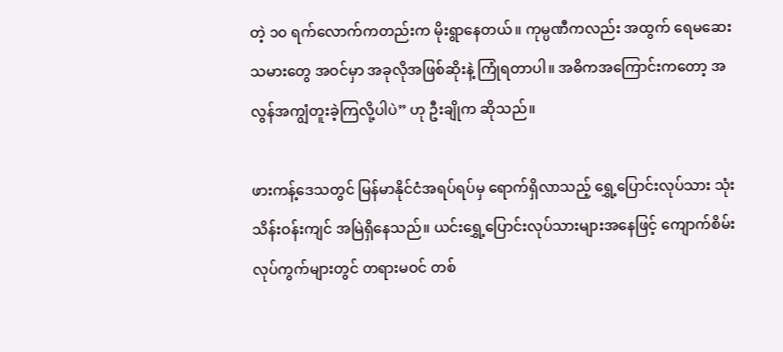တဲ့ ၁၀ ရက်လောက်ကတည်းက မိုးရွာနေတယ်။ ကုမ္ပဏီကလည်း အထွက် ရေမဆေးသမားတွေ အဝင်မှာ အခုလိုအဖြစ်ဆိုးနဲ့ ကြုံရတာပါ။ အဓိကအကြောင်းကတော့ အလွန်အကျွံတူးခဲ့ကြလို့ပါပဲ” ဟု ဦးချိုက ဆိုသည်။

ဖားကန့်ဒေသတွင် မြန်မာနိုင်ငံအရပ်ရပ်မှ ရောက်ရှိလာသည့် ရွှေ့ပြောင်းလုပ်သား သုံးသိန်းဝန်းကျင် အမြဲရှိနေသည်။ ယင်းရွှေ့ပြောင်းလုပ်သားများအနေဖြင့် ကျောက်စိမ်းလုပ်ကွက်များတွင် တရားမဝင် တစ်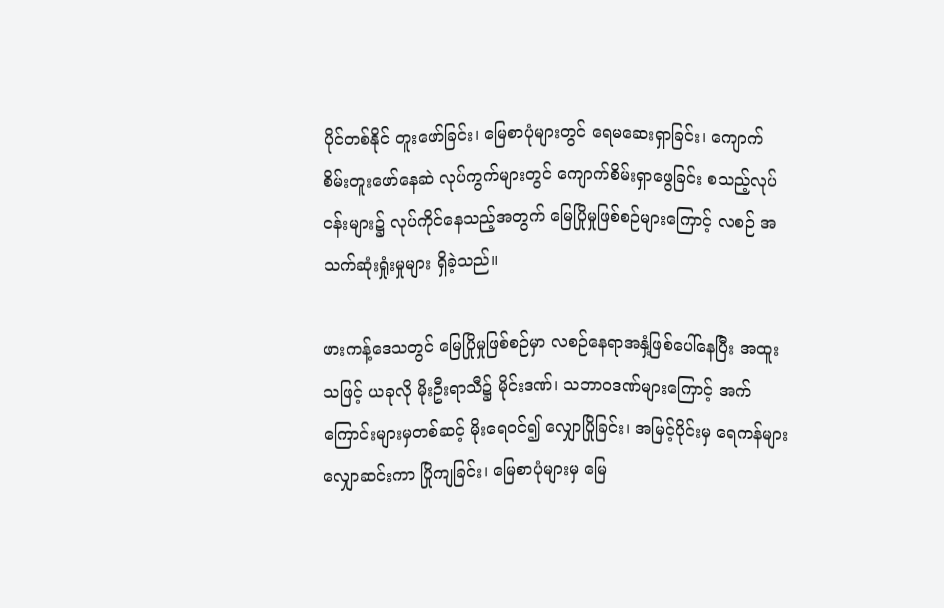ပိုင်တစ်နိုင် တူးဖော်ခြင်း၊ မြေစာပုံများတွင် ရေမဆေးရှာခြင်း၊ ကျောက်စိမ်းတူးဖော်နေဆဲ လုပ်ကွက်များတွင် ကျောက်စိမ်းရှာဖွေခြင်း စသည့်လုပ်ငန်းများ၌ လုပ်ကိုင်နေသည့်အတွက် မြေပြိုမှုဖြစ်စဉ်များကြောင့် လစဉ် အသက်ဆုံးရှုံးမှုများ ရှိခဲ့သည်။

ဖားကန့်ဒေသတွင် မြေပြိုမှုဖြစ်စဉ်မှာ လစဉ်နေရာအနှံ့ဖြစ်ပေါ်နေပြီး အထူးသဖြင့် ယခုလို မိုးဦးရာသီ၌ မိုင်းဒဏ်၊ သဘာဝဒဏ်များကြောင့် အက်ကြောင်းများမှတစ်ဆင့် မိုးရေဝင်၍ လျှောပြိုခြင်း၊ အမြင့်ပိုင်းမှ ရေကန်များ လျှောဆင်းကာ ပြိုကျခြင်း၊ မြေစာပုံများမှ မြေ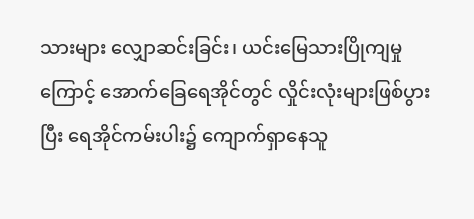သားများ လျှောဆင်းခြင်း၊ ယင်းမြေသားပြိုကျမှုကြောင့် အောက်ခြေရေအိုင်တွင် လှိုင်းလုံးများဖြစ်ပွားပြီး ရေအိုင်ကမ်းပါး၌ ကျောက်ရှာနေသူ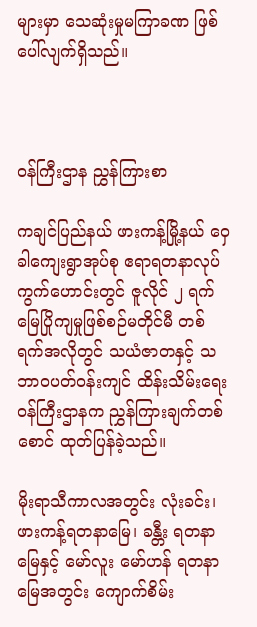များမှာ သေဆုံးမှုမကြာခဏ ဖြစ်ပေါ်လျက်ရှိသည်။



ဝန်ကြီးဌာန ညွှန်ကြားစာ

ကချင်ပြည်နယ် ဖားကန့်မြို့နယ် ဝှေခါကျေးရွာအုပ်စု ဧရာရတနာလုပ်ကွက်ဟောင်းတွင် ဇူလိုင် ၂ ရက် မြေပြိုကျမှုဖြစ်စဉ်မတိုင်မီ တစ်ရက်အလိုတွင် သယံဇာတနှင့် သဘာဝပတ်ဝန်းကျင် ထိန်းသိမ်းရေးဝန်ကြီးဌာနက ညွှန်ကြားချက်တစ်စောင် ထုတ်ပြန်ခဲ့သည်။

မိုးရာသီကာလအတွင်း လုံးခင်း၊ ဖားကန့်ရတနာမြေ၊ ခန္တီး ရတနာမြေနှင့် မော်လူး မော်ဟန် ရတနာမြေအတွင်း ကျောက်စိမ်း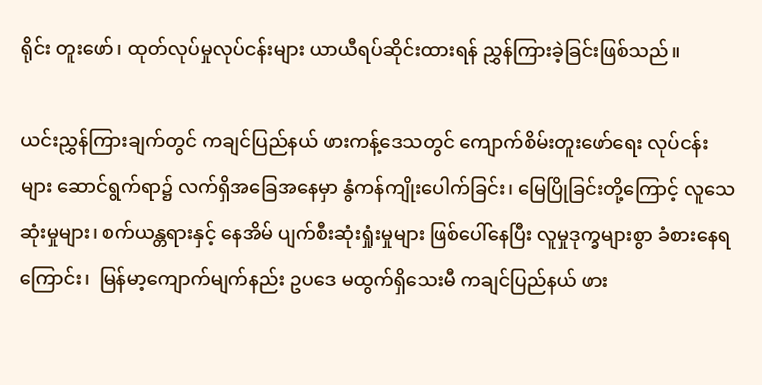ရိုင်း တူးဖော်၊ ထုတ်လုပ်မှုလုပ်ငန်းများ ယာယီရပ်ဆိုင်းထားရန် ညွှန်ကြားခဲ့ခြင်းဖြစ်သည်။

ယင်းညွှန်ကြားချက်တွင် ကချင်ပြည်နယ် ဖားကန့်ဒေသတွင် ကျောက်စိမ်းတူးဖော်ရေး လုပ်ငန်းများ ဆောင်ရွက်ရာ၌ လက်ရှိအခြေအနေမှာ နွံကန်ကျိုးပေါက်ခြင်း၊ မြေပြိုခြင်းတို့ကြောင့် လူသေဆုံးမှုများ၊ စက်ယန္တရားနှင့် နေအိမ် ပျက်စီးဆုံးရှုံးမှုများ ဖြစ်ပေါ်နေပြီး လူမှုဒုက္ခများစွာ ခံစားနေရကြောင်း၊  မြန်မာ့ကျောက်မျက်နည်း ဥပဒေ မထွက်ရှိသေးမီ ကချင်ပြည်နယ် ဖား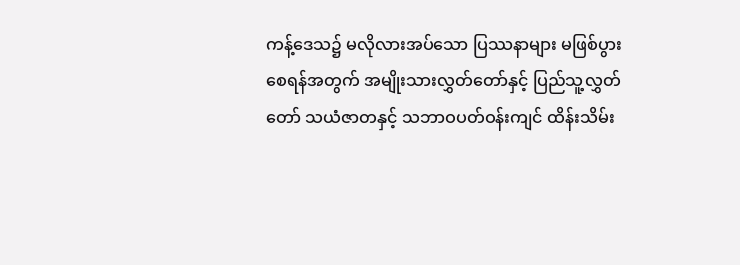ကန့်ဒေသ၌ မလိုလားအပ်သော ပြဿနာများ မဖြစ်ပွားစေရန်အတွက် အမျိုးသားလွှတ်တော်နှင့် ပြည်သူ့လွှတ်တော် သယံဇာတနှင့် သဘာဝပတ်ဝန်းကျင် ထိန်းသိမ်း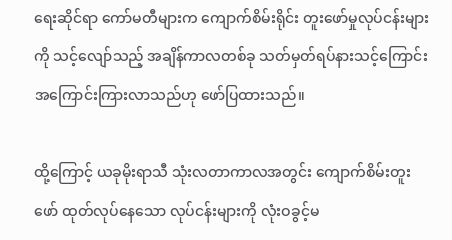ရေးဆိုင်ရာ ကော်မတီများက ကျောက်စိမ်းရိုင်း တူးဖော်မှုလုပ်ငန်းများကို သင့်လျော်သည့် အချိန်ကာလတစ်ခု သတ်မှတ်ရပ်နားသင့်ကြောင်း အကြောင်းကြားလာသည်ဟု ဖော်ပြထားသည်။

ထို့ကြောင့် ယခုမိုးရာသီ သုံးလတာကာလအတွင်း ကျောက်စိမ်းတူးဖော် ထုတ်လုပ်နေသော လုပ်ငန်းများကို လုံးဝခွင့်မ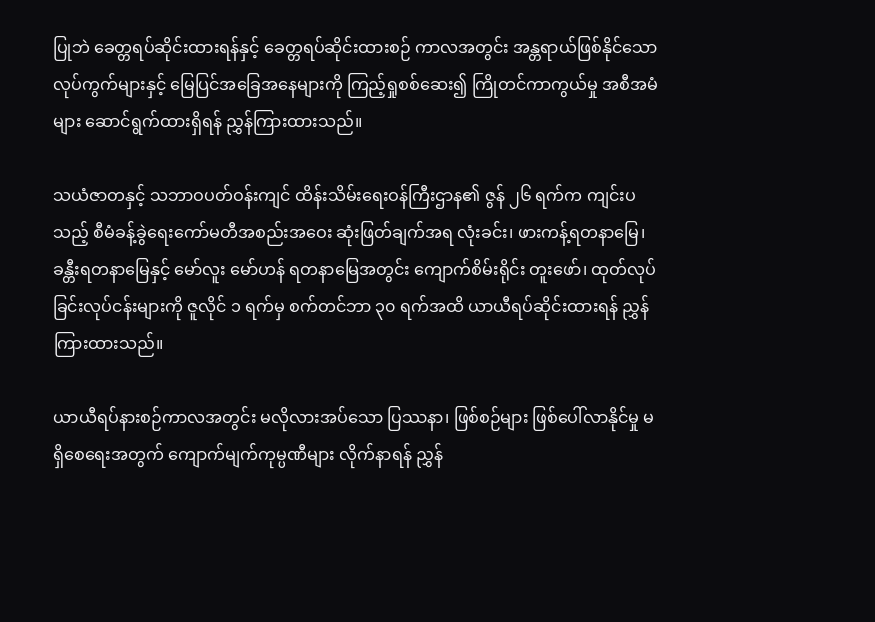ပြုဘဲ ခေတ္တရပ်ဆိုင်းထားရန်နှင့် ခေတ္တရပ်ဆိုင်းထားစဉ် ကာလအတွင်း အန္တရာယ်ဖြစ်နိုင်သော လုပ်ကွက်များနှင့် မြေပြင်အခြေအနေများကို ကြည့်ရှုစစ်ဆေး၍ ကြိုတင်ကာကွယ်မှု အစီအမံများ ဆောင်ရွက်ထားရှိရန် ညွှန်ကြားထားသည်။

သယံဇာတနှင့် သဘာဝပတ်ဝန်းကျင် ထိန်းသိမ်းရေးဝန်ကြီးဌာန၏ ဇွန် ၂၆ ရက်က ကျင်းပသည့် စီမံခန့်ခွဲရေးကော်မတီအစည်းအဝေး ဆုံးဖြတ်ချက်အရ လုံးခင်း၊ ဖားကန့်ရတနာမြေ၊ ခန္တီးရတနာမြေနှင့် မော်လူး မော်ဟန် ရတနာမြေအတွင်း ကျောက်စိမ်းရိုင်း တူးဖော်၊ ထုတ်လုပ်ခြင်းလုပ်ငန်းများကို ဇူလိုင် ၁ ရက်မှ စက်တင်ဘာ ၃၀ ရက်အထိ ယာယီရပ်ဆိုင်းထားရန် ညွှန်ကြားထားသည်။

ယာယီရပ်နားစဉ်ကာလအတွင်း မလိုလားအပ်သော ပြဿနာ၊ ဖြစ်စဉ်များ ဖြစ်ပေါ်လာနိုင်မှု မရှိစေရေးအတွက် ကျောက်မျက်ကုမ္ပဏီများ လိုက်နာရန် ညွှန်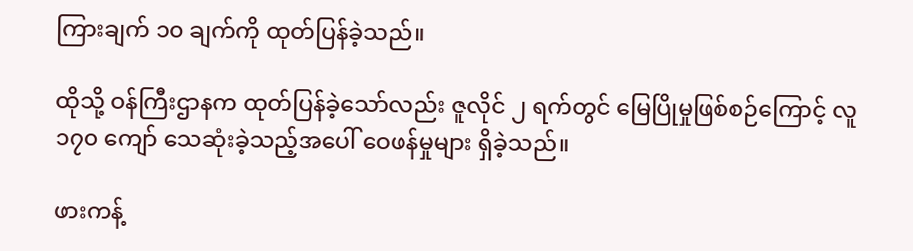ကြားချက် ၁၀ ချက်ကို ထုတ်ပြန်ခဲ့သည်။

ထိုသို့ ဝန်ကြီးဌာနက ထုတ်ပြန်ခဲ့သော်လည်း ဇူလိုင် ၂ ရက်တွင် မြေပြိုမှုဖြစ်စဉ်ကြောင့် လူ ၁၇၀ ကျော် သေဆုံးခဲ့သည့်အပေါ် ဝေဖန်မှုများ ရှိခဲ့သည်။

ဖားကန့်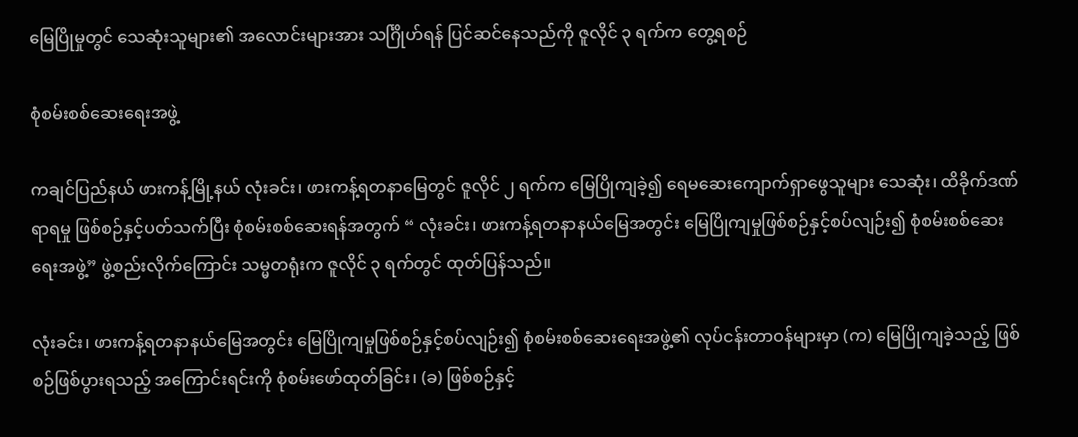မြေပြိုမှုတွင် သေဆုံးသူများ၏ အလောင်းများအား သင်္ဂြိုဟ်ရန် ပြင်ဆင်နေသည်ကို ဇူလိုင် ၃ ရက်က တွေ့ရစဉ်

စုံစမ်းစစ်ဆေးရေးအဖွဲ့

ကချင်ပြည်နယ် ဖားကန့်မြို့နယ် လုံးခင်း၊ ဖားကန့်ရတနာမြေတွင် ဇူလိုင် ၂ ရက်က မြေပြိုကျခဲ့၍ ရေမဆေးကျောက်ရှာဖွေသူများ သေဆုံး၊ ထိခိုက်ဒဏ်ရာရမှု ဖြစ်စဉ်နှင့်ပတ်သက်ပြီး စုံစမ်းစစ်ဆေးရန်အတွက် “ လုံးခင်း၊ ဖားကန့်ရတနာနယ်မြေအတွင်း မြေပြိုကျမှုဖြစ်စဉ်နှင့်စပ်လျဉ်း၍ စုံစမ်းစစ်ဆေးရေးအဖွဲ့” ဖွဲ့စည်းလိုက်ကြောင်း သမ္မတရုံးက ဇူလိုင် ၃ ရက်တွင် ထုတ်ပြန်သည်။

လုံးခင်း၊ ဖားကန့်ရတနာနယ်မြေအတွင်း မြေပြိုကျမှုဖြစ်စဉ်နှင့်စပ်လျဉ်း၍ စုံစမ်းစစ်ဆေးရေးအဖွဲ့၏ လုပ်ငန်းတာဝန်များမှာ (က) မြေပြိုကျခဲ့သည့် ဖြစ်စဉ်ဖြစ်ပွားရသည့် အကြောင်းရင်းကို စုံစမ်းဖော်ထုတ်ခြင်း၊ (ခ) ဖြစ်စဉ်နှင့်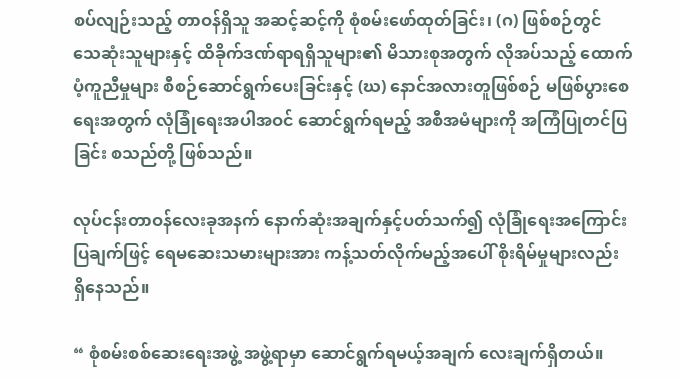စပ်လျဉ်းသည့် တာဝန်ရှိသူ အဆင့်ဆင့်ကို စုံစမ်းဖော်ထုတ်ခြင်း၊ (ဂ) ဖြစ်စဉ်တွင် သေဆုံးသူများနှင့် ထိခိုက်ဒဏ်ရာရရှိသူများ၏ မိသားစုအတွက် လိုအပ်သည့် ထောက်ပံ့ကူညီမှုများ စီစဉ်ဆောင်ရွက်ပေးခြင်းနှင့် (ဃ) နောင်အလားတူဖြစ်စဉ် မဖြစ်ပွားစေရေးအတွက် လုံခြုံရေးအပါအဝင် ဆောင်ရွက်ရမည့် အစီအမံများကို အကြံပြုတင်ပြခြင်း စသည်တို့ ဖြစ်သည်။

လုပ်ငန်းတာဝန်လေးခုအနက် နောက်ဆုံးအချက်နှင့်ပတ်သက်၍ လုံခြုံရေးအကြောင်းပြချက်ဖြင့် ရေမဆေးသမားများအား ကန့်သတ်လိုက်မည့်အပေါ် စိုးရိမ်မှုများလည်း ရှိနေသည်။

“ စုံစမ်းစစ်ဆေးရေးအဖွဲ့ အဖွဲ့ရာမှာ ဆောင်ရွက်ရမယ့်အချက် လေးချက်ရှိတယ်။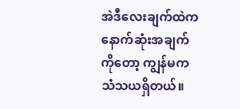အဲဒီလေးချက်ထဲက နောက်ဆုံးအချက်ကိုတော့ ကျွန်မက သံသယရှိတယ်။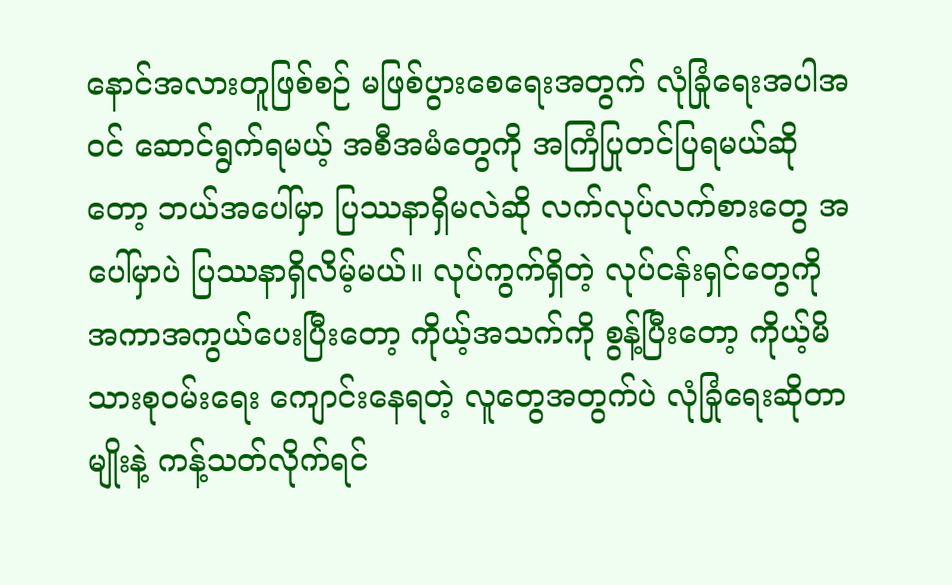နောင်အလားတူဖြစ်စဉ် မဖြစ်ပွားစေရေးအတွက် လုံခြုံရေးအပါအဝင် ဆောင်ရွက်ရမယ့် အစီအမံတွေကို အကြံပြုတင်ပြရမယ်ဆိုတော့ ဘယ်အပေါ်မှာ ပြဿနာရှိမလဲဆို လက်လုပ်လက်စားတွေ အပေါ်မှာပဲ ပြဿနာရှိလိမ့်မယ်။ လုပ်ကွက်ရှိတဲ့ လုပ်ငန်းရှင်တွေကို အကာအကွယ်ပေးပြီးတော့ ကိုယ့်အသက်ကို စွန့်ပြီးတော့ ကိုယ့်မိသားစုဝမ်းရေး ကျောင်းနေရတဲ့ လူတွေအတွက်ပဲ လုံခြုံရေးဆိုတာမျိုးနဲ့ ကန့်သတ်လိုက်ရင်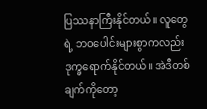ပြဿနာကြီးနိုင်တယ်။ လူတွေရဲ့ ဘဝပေါင်းများစွာကလည်း ဒုက္ခရောက်နိုင်တယ်။ အဲဒီတစ်ချက်ကိုတော့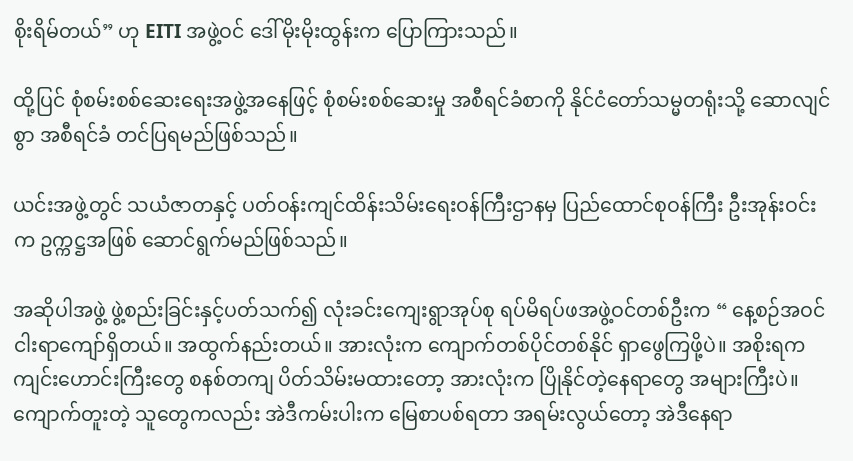စိုးရိမ်တယ်” ဟု EITI အဖွဲ့ဝင် ဒေါ်မိုးမိုးထွန်းက ပြောကြားသည်။

ထို့ပြင် စုံစမ်းစစ်ဆေးရေးအဖွဲ့အနေဖြင့် စုံစမ်းစစ်ဆေးမှု အစီရင်ခံစာကို နိုင်ငံတော်သမ္မတရုံးသို့ ဆောလျင်စွာ အစီရင်ခံ တင်ပြရမည်ဖြစ်သည်။

ယင်းအဖွဲ့တွင် သယံဇာတနှင့် ပတ်ဝန်းကျင်ထိန်းသိမ်းရေးဝန်ကြီးဌာနမှ ပြည်ထောင်စုဝန်ကြီး ဦးအုန်းဝင်းက ဥက္ကဋ္ဌအဖြစ် ဆောင်ရွက်မည်ဖြစ်သည်။

အဆိုပါအဖွဲ့ ဖွဲ့စည်းခြင်းနှင့်ပတ်သက်၍ လုံးခင်းကျေးရွာအုပ်စု ရပ်မိရပ်ဖအဖွဲ့ဝင်တစ်ဦးက “ နေ့စဉ်အဝင် ငါးရာကျော်ရှိတယ်။ အထွက်နည်းတယ်။ အားလုံးက ကျောက်တစ်ပိုင်တစ်နိုင် ရှာဖွေကြဖို့ပဲ။ အစိုးရက ကျင်းဟောင်းကြီးတွေ စနစ်တကျ ပိတ်သိမ်းမထားတော့ အားလုံးက ပြိုနိုင်တဲ့နေရာတွေ အများကြီးပဲ။ ကျောက်တူးတဲ့ သူတွေကလည်း အဲဒီကမ်းပါးက မြေစာပစ်ရတာ အရမ်းလွယ်တော့ အဲဒီနေရာ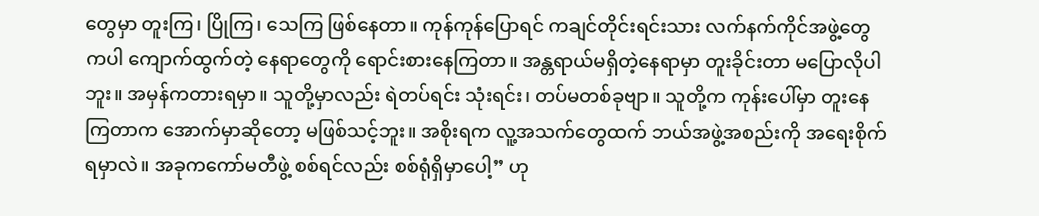တွေမှာ တူးကြ၊ ပြိုကြ၊ သေကြ ဖြစ်နေတာ။ ကုန်ကုန်ပြောရင် ကချင်တိုင်းရင်းသား လက်နက်ကိုင်အဖွဲ့တွေကပါ ကျောက်ထွက်တဲ့ နေရာတွေကို ရောင်းစားနေကြတာ။ အန္တရာယ်မရှိတဲ့နေရာမှာ တူးခိုင်းတာ မပြောလိုပါဘူး။ အမှန်ကတားရမှာ။ သူတို့မှာလည်း ရဲတပ်ရင်း သုံးရင်း၊ တပ်မတစ်ခုဗျာ။ သူတို့က ကုန်းပေါ်မှာ တူးနေကြတာက အောက်မှာဆိုတော့ မဖြစ်သင့်ဘူး။ အစိုးရက လူ့အသက်တွေထက် ဘယ်အဖွဲ့အစည်းကို အရေးစိုက်ရမှာလဲ။ အခုကကော်မတီဖွဲ့ စစ်ရင်လည်း စစ်ရုံရှိမှာပေါ့” ဟု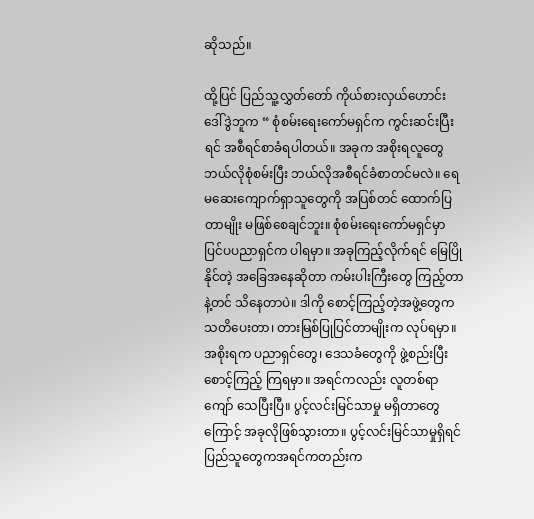ဆိုသည်။

ထို့ပြင် ပြည်သူ့လွှတ်တော် ကိုယ်စားလှယ်ဟောင်း ဒေါ်ဒွဲဘူက “ စုံစမ်းရေးကော်မရှင်က ကွင်းဆင်းပြီးရင် အစီရင်စာခံရပါတယ်။ အခုက အစိုးရလူတွေ ဘယ်လိုစုံစမ်းပြီး ဘယ်လိုအစီရင်ခံစာတင်မလဲ။ ရေမဆေးကျောက်ရှာသူတွေကို အပြစ်တင် ထောက်ပြတာမျိုး မဖြစ်စေချင်ဘူး။ စုံစမ်းရေးကော်မရှင်မှာ ပြင်ပပညာရှင်က ပါရမှာ။ အခုကြည့်လိုက်ရင် မြေပြိုနိုင်တဲ့ အခြေအနေဆိုတာ ကမ်းပါးကြီးတွေ ကြည့်တာနဲ့တင် သိနေတာပဲ။ ဒါကို စောင့်ကြည့်တဲ့အဖွဲ့တွေက သတိပေးတာ၊ တားမြစ်ပြုပြင်တာမျိုးက လုပ်ရမှာ။ အစိုးရက ပညာရှင်တွေ၊ ဒေသခံတွေကို ဖွဲ့စည်းပြီး စောင့်ကြည့် ကြရမှာ။ အရင်ကလည်း လူတစ်ရာကျော် သေပြီးပြီ။ ပွင့်လင်းမြင်သာမှု မရှိတာတွေကြောင့် အခုလိုဖြစ်သွားတာ။ ပွင့်လင်းမြင်သာမှုရှိရင် ပြည်သူတွေကအရင်ကတည်းက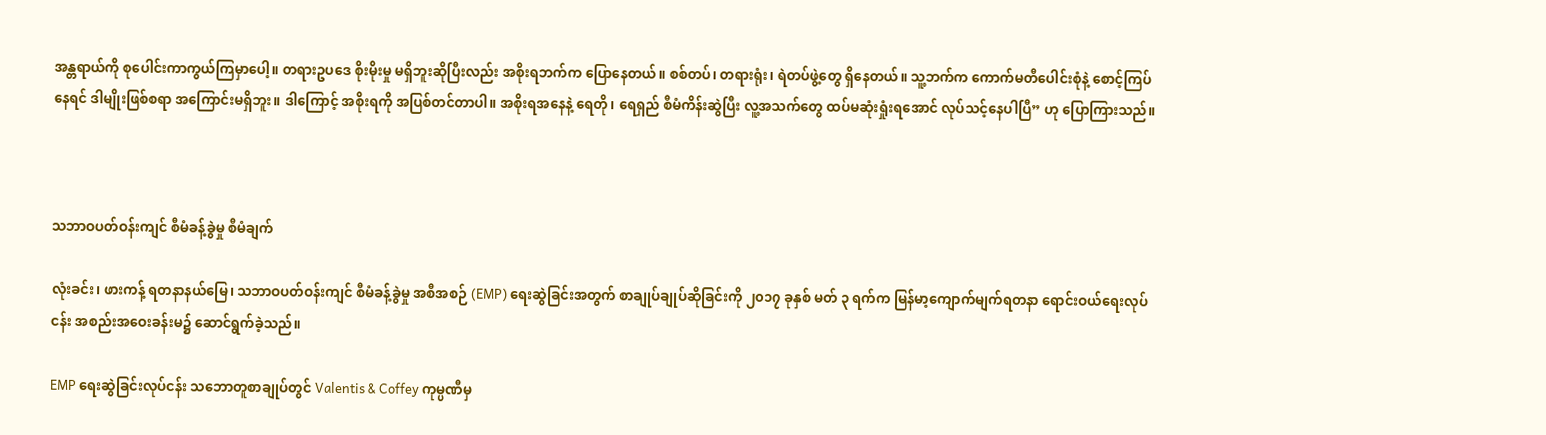အန္တရာယ်ကို စုပေါင်းကာကွယ်ကြမှာပေါ့။ တရားဥပဒေ စိုးမိုးမှု မရှိဘူးဆိုပြီးလည်း အစိုးရဘက်က ပြောနေတယ်။ စစ်တပ်၊ တရားရုံး၊ ရဲတပ်ဖွဲ့တွေ ရှိနေတယ်။ သူ့ဘက်က ကောက်မတီပေါင်းစုံနဲ့ စောင့်ကြပ်နေရင် ဒါမျိုးဖြစ်စရာ အကြောင်းမရှိဘူး။ ဒါကြောင့် အစိုးရကို အပြစ်တင်တာပါ။ အစိုးရအနေနဲ့ ရေတို၊ ရေရှည် စီမံကိန်းဆွဲပြီး လူ့အသက်တွေ ထပ်မဆုံးရှုံးရအောင် လုပ်သင့်နေပါပြီ” ဟု ပြောကြားသည်။



သဘာဝပတ်ဝန်းကျင် စီမံခန့်ခွဲမှု စီမံချက်

လုံးခင်း၊ ဖားကန့် ရတနာနယ်မြေ၊ သဘာဝပတ်ဝန်းကျင် စီမံခန့်ခွဲမှု အစီအစဉ် (EMP) ရေးဆွဲခြင်းအတွက် စာချုပ်ချုပ်ဆိုခြင်းကို ၂၀၁၇ ခုနှစ် မတ် ၃ ရက်က မြန်မာ့ကျောက်မျက်ရတနာ ရောင်းဝယ်ရေးလုပ်ငန်း အစည်းအဝေးခန်းမ၌ ဆောင်ရွက်ခဲ့သည်။

EMP ရေးဆွဲခြင်းလုပ်ငန်း သဘောတူစာချုပ်တွင် Valentis & Coffey ကုမ္ပဏီမှ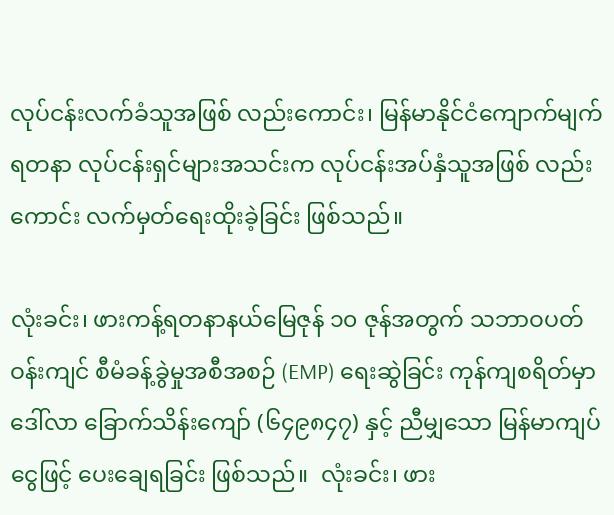လုပ်ငန်းလက်ခံသူအဖြစ် လည်းကောင်း၊ မြန်မာနိုင်ငံကျောက်မျက်ရတနာ လုပ်ငန်းရှင်များအသင်းက လုပ်ငန်းအပ်နှံသူအဖြစ် လည်းကောင်း လက်မှတ်ရေးထိုးခဲ့ခြင်း ဖြစ်သည်။

လုံးခင်း၊ ဖားကန့်ရတနာနယ်မြေဇုန် ၁၀ ဇုန်အတွက် သဘာဝပတ်ဝန်းကျင် စီမံခန့်ခွဲမှုအစီအစဉ် (EMP) ရေးဆွဲခြင်း ကုန်ကျစရိတ်မှာ ဒေါ်လာ ခြောက်သိန်းကျော် (၆၄၉၈၄၇) နှင့် ညီမျှသော မြန်မာကျပ်ငွေဖြင့် ပေးချေရခြင်း ဖြစ်သည်။  လုံးခင်း၊ ဖား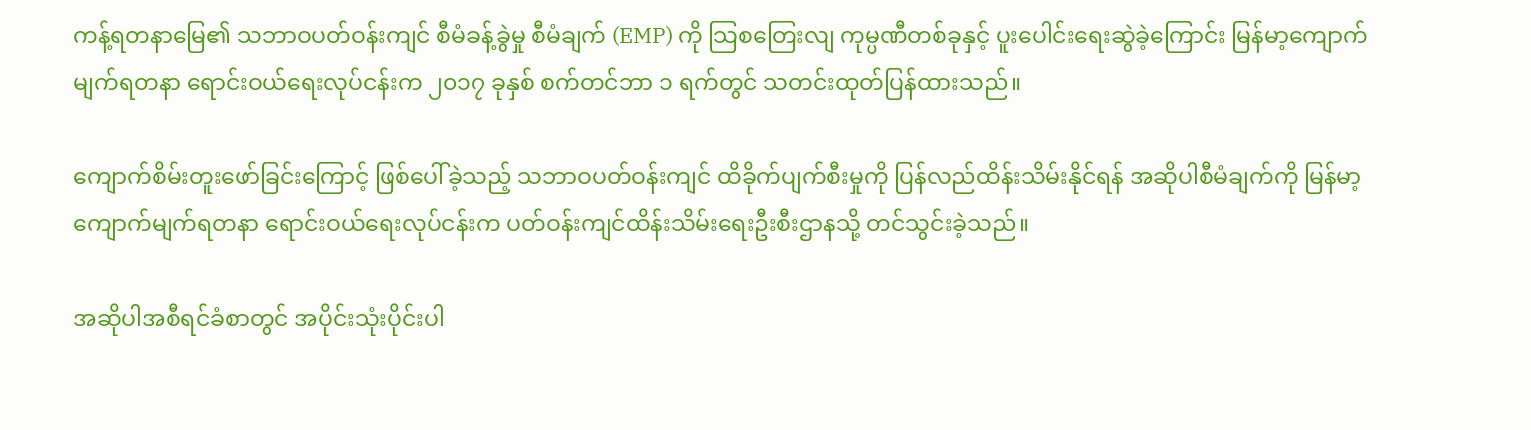ကန့်ရတနာမြေ၏ သဘာဝပတ်ဝန်းကျင် စီမံခန့်ခွဲမှု စီမံချက် (EMP) ကို သြစတြေးလျ ကုမ္ပဏီတစ်ခုနှင့် ပူးပေါင်းရေးဆွဲခဲ့ကြောင်း မြန်မာ့ကျောက်မျက်ရတနာ ရောင်းဝယ်ရေးလုပ်ငန်းက ၂၀၁၇ ခုနှစ် စက်တင်ဘာ ၁ ရက်တွင် သတင်းထုတ်ပြန်ထားသည်။

ကျောက်စိမ်းတူးဖော်ခြင်းကြောင့် ဖြစ်ပေါ်ခဲ့သည့် သဘာဝပတ်ဝန်းကျင် ထိခိုက်ပျက်စီးမှုကို ပြန်လည်ထိန်းသိမ်းနိုင်ရန် အဆိုပါစီမံချက်ကို မြန်မာ့ကျောက်မျက်ရတနာ ရောင်းဝယ်ရေးလုပ်ငန်းက ပတ်ဝန်းကျင်ထိန်းသိမ်းရေးဦးစီးဌာနသို့ တင်သွင်းခဲ့သည်။

အဆိုပါအစီရင်ခံစာတွင် အပိုင်းသုံးပိုင်းပါ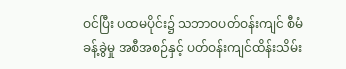ဝင်ပြီး ပထမပိုင်း၌ သဘာဝပတ်ဝန်းကျင် စီမံခန့်ခွဲမှု အစီအစဉ်နှင့် ပတ်ဝန်းကျင်ထိန်းသိမ်း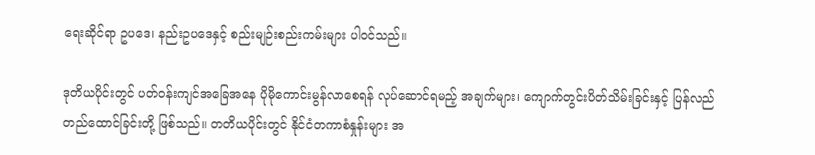ရေးဆိုင်ရာ ဥပဒေ၊ နည်းဥပဒေနှင့် စည်းမျဉ်းစည်းကမ်းများ ပါဝင်သည်။

ဒုတိယပိုင်းတွင် ပတ်ဝန်းကျင်အခြေအနေ ပိုမိုကောင်းမွန်လာစေရန် လုပ်ဆောင်ရမည့် အချက်များ၊ ကျောက်တွင်းပိတ်သိမ်းခြင်းနှင့် ပြန်လည်တည်ထောင်ခြင်းတို့ ဖြစ်သည်။ တတိယပိုင်းတွင် နိုင်ငံတကာစံနှုန်းများ အ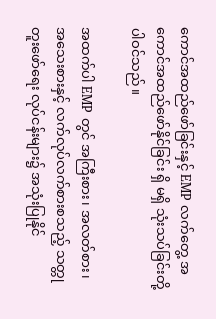ကောင်အထည်ဖော်ခြင်းနှင့် EMP လက်တွေ့ အကောင်အထည်ဖော်နိုင်ခြင်း ရှိ မရှိ သုံးသပ်ခြင်းတို့ ပါဝင်သည်။

အထက်ပါ EMP တွင် အကြီးစား၊ အလတ်စား၊ အသေးစားနှင့် လက်လုပ်လက်စားစသည့် သတ္တုတူးဖော်ရေး လုပ်ငန်းများ၌ အသုံးပြုနိုင်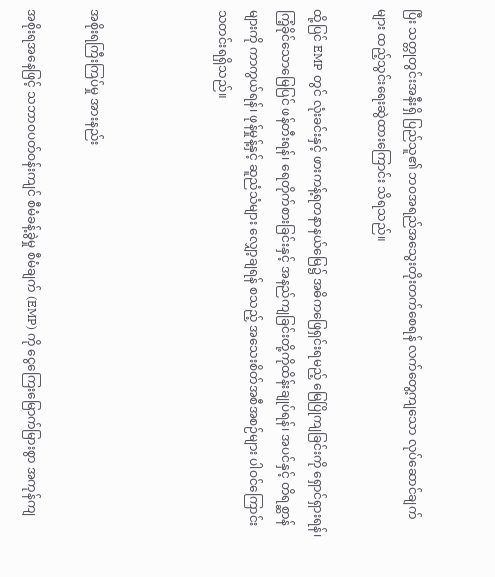ပြီး သတ္တုတွင်းအနီးရှိ ပြည်သူ၏ ဘဝအရည်အသွေးတိုးတက်စေရန် လက်တွေ့ကျသော လုပ်ဆောင်ချက်များ ထည့်သွင်းရေးဆွဲထားကြောင်း သိရသည်။

ထို့ပြင် EMP တွင် လုံးခင်းနှင့် ဖားကန့်ရတနာနယ်မြေ၌ အဓိကဖြေရှင်းရမည့် မြေပြိုကျခြင်းကို ရှောင်ရှားရန်၊ ကြံ့ခိုင်သောမြေပြင် ဖန်တီးရန်၊ ရေတိုက်စားခြင်းနှင့် အနည်ကျခြင်းတို့ကိုထိန်းချုပ်ရန်၊ အပင်နှင့် တိရစ္ဆာန်များကို ကာကွယ်ရန်၊ ဖုန်မှုန့်နှင့် ဆူညံသံများ လျှော့ချရန် စသည့် အသေးစိတ်အစီအစဉ်များ ပါဝင်ကြောင်း သတင်းရရှိသည်။



အစိုးရကြီးကြပ်မှု အားနည်း

အစိုးရအနေဖြင့် သဘာဝပတ်ဝန်းကျင် စီမံခန့်ခွဲမှု စီမံချက် (EMP) ကို ငွေကြေးမြောက်မြားစွာ အကုန်ကျ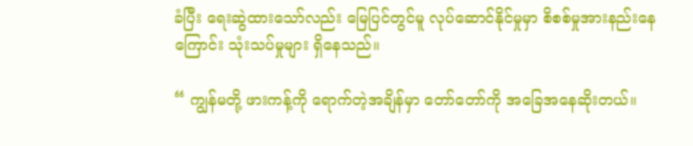ခံပြီး ရေးဆွဲထားသော်လည်း မြေပြင်တွင်မူ လုပ်ဆောင်နိုင်မှုမှာ စိစစ်မှုအားနည်းနေကြောင်း သုံးသပ်မှုများ ရှိနေသည်။

“ ကျွန်မတို့ ဖားကန့်ကို ရောက်တဲ့အချိန်မှာ တော်တော်ကို အခြေအနေဆိုးတယ်။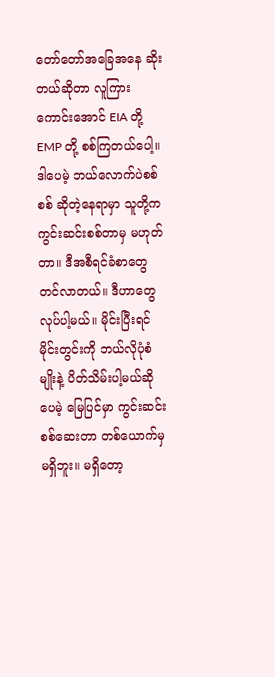တော်တော်အခြေအနေ ဆိုးတယ်ဆိုတာ လူကြားကောင်းအောင် EIA တို့ EMP တို့ စစ်ကြတယ်ပေါ့။ ဒါပေမဲ့ ဘယ်လောက်ပဲစစ်စစ် ဆိုတဲ့နေရာမှာ သူတို့က ကွင်းဆင်းစစ်တာမှ မဟုတ်တာ။ ဒီအစီရင်ခံစာတွေ တင်လာတယ်။ ဒီဟာတွေ လုပ်ပါ့မယ်။ မိုင်းပြီးရင် မိုင်းတွင်းကို ဘယ်လိုပုံစံမျိုးနဲ့ ပိတ်သိမ်းပါ့မယ်ဆိုပေမဲ့ မြေပြင်မှာ ကွင်းဆင်းစစ်ဆေးတာ တစ်ယောက်မှ မရှိဘူး။ မရှိတော့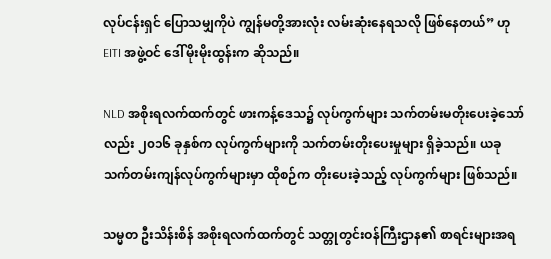လုပ်ငန်းရှင် ပြောသမျှကိုပဲ ကျွန်မတို့အားလုံး လမ်းဆုံးနေရသလို ဖြစ်နေတယ်” ဟု EITI အဖွဲ့ဝင် ဒေါ်မိုးမိုးထွန်းက ဆိုသည်။

NLD အစိုးရလက်ထက်တွင် ဖားကန့်ဒေသ၌ လုပ်ကွက်များ သက်တမ်းမတိုးပေးခဲ့သော်လည်း ၂၀၁၆ ခုနှစ်က လုပ်ကွက်များကို သက်တမ်းတိုးပေးမှုများ ရှိခဲ့သည်။ ယခုသက်တမ်းကျန်လုပ်ကွက်များမှာ ထိုစဉ်က တိုးပေးခဲ့သည့် လုပ်ကွက်များ ဖြစ်သည်။

သမ္မတ ဦးသိန်းစိန် အစိုးရလက်ထက်တွင် သတ္တုတွင်းဝန်ကြီးဌာန၏ စာရင်းများအရ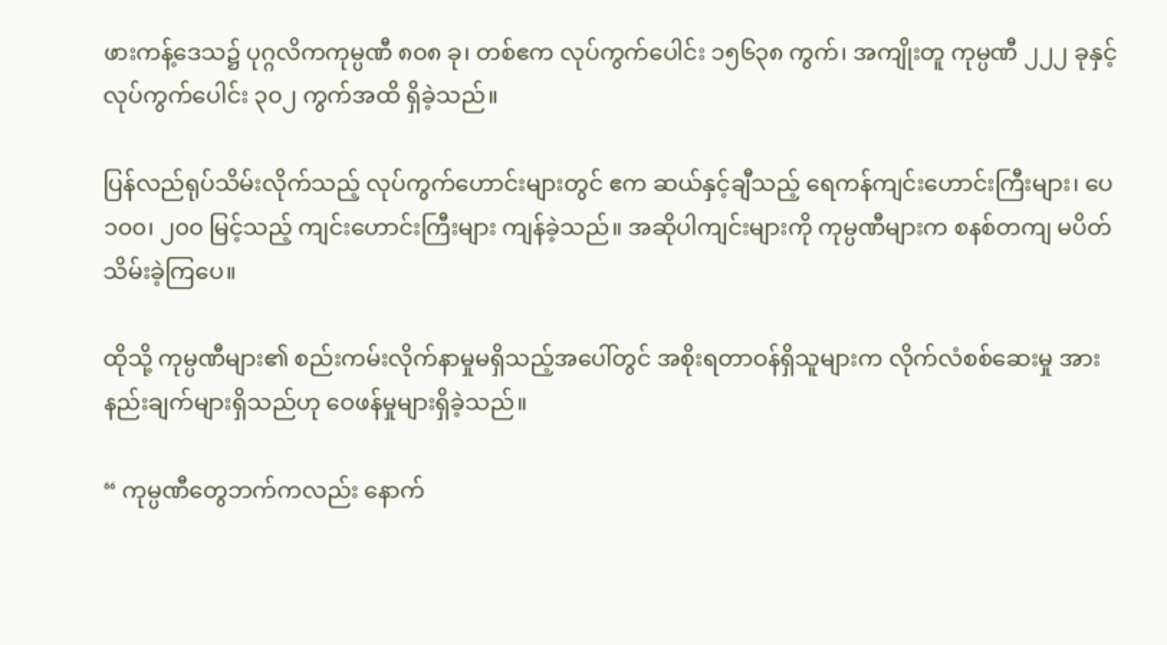ဖားကန့်ဒေသ၌ ပုဂ္ဂလိကကုမ္ပဏီ ၈၀၈ ခု၊ တစ်ဧက လုပ်ကွက်ပေါင်း ၁၅၆၃၈ ကွက်၊ အကျိုးတူ ကုမ္ပဏီ ၂၂၂ ခုနှင့် လုပ်ကွက်ပေါင်း ၃၀၂ ကွက်အထိ ရှိခဲ့သည်။

ပြန်လည်ရုပ်သိမ်းလိုက်သည့် လုပ်ကွက်ဟောင်းများတွင် ဧက ဆယ်နှင့်ချီသည့် ရေကန်ကျင်းဟောင်းကြီးများ၊ ပေ ၁၀၀၊ ၂၀၀ မြင့်သည့် ကျင်းဟောင်းကြီးများ ကျန်ခဲ့သည်။ အဆိုပါကျင်းများကို ကုမ္ပဏီများက စနစ်တကျ မပိတ်သိမ်းခဲ့ကြပေ။

ထိုသို့ ကုမ္ပဏီများ၏ စည်းကမ်းလိုက်နာမှုမရှိသည့်အပေါ်တွင် အစိုးရတာဝန်ရှိသူများက လိုက်လံစစ်ဆေးမှု အားနည်းချက်များရှိသည်ဟု ဝေဖန်မှုများရှိခဲ့သည်။

“ ကုမ္ပဏီတွေဘက်ကလည်း နောက်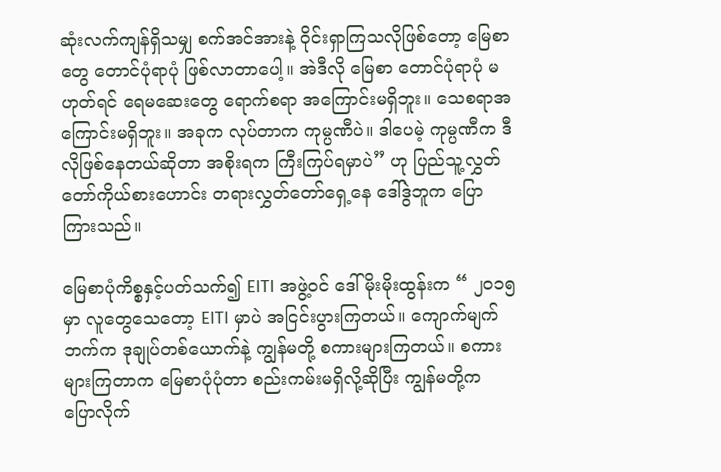ဆုံးလက်ကျန်ရှိသမျှ စက်အင်အားနဲ့ ၀ိုင်းရှာကြသလိုဖြစ်တော့ မြေစာတွေ တောင်ပုံရာပုံ ဖြစ်လာတာပေါ့။ အဲဒီလို မြေစာ တောင်ပုံရာပုံ မဟုတ်ရင် ရေမဆေးတွေ ရောက်စရာ အကြောင်းမရှိဘူး။ သေစရာအကြောင်းမရှိဘူး။ အခုက လုပ်တာက ကုမ္ပဏီပဲ။ ဒါပေမဲ့ ကုမ္ပဏီက ဒီလိုဖြစ်နေတယ်ဆိုတာ အစိုးရက ကြီးကြပ်ရမှာပဲ” ဟု ပြည်သူ့လွှတ်တော်ကိုယ်စားဟောင်း တရားလွှတ်တော်ရှေ့နေ ဒေါ်ဒွဲဘူက ပြောကြားသည်။

မြေစာပုံကိစ္စနှင့်ပတ်သက်၍ EITI အဖွဲ့ဝင် ဒေါ်မိုးမိုးထွန်းက “ ၂၀၁၅ မှာ လူတွေသေတော့ EITI မှာပဲ အငြင်းပွားကြတယ်။ ကျောက်မျက်ဘက်က ဒုချုပ်တစ်ယောက်နဲ့ ကျွန်မတို့ စကားများကြတယ်။ စကားများကြတာက မြေစာပုံပုံတာ စည်းကမ်းမရှိလို့ဆိုပြီး ကျွန်မတို့က ပြောလိုက်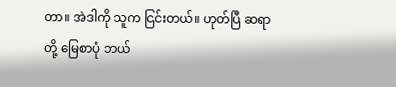တာ။ အဲဒါကို သူက ငြင်းတယ်။ ဟုတ်ပြီ ဆရာတို့ မြေစာပုံ ဘယ်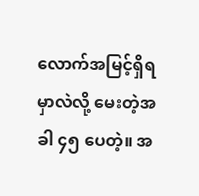လောက်အမြင့်ရှိရမှာလဲလို့ မေးတဲ့အခါ ၄၅ ပေတဲ့။ အ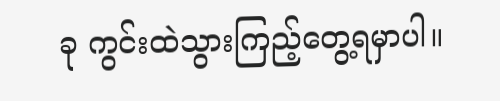ခု ကွင်းထဲသွားကြည့်တွေ့ရမှာပါ။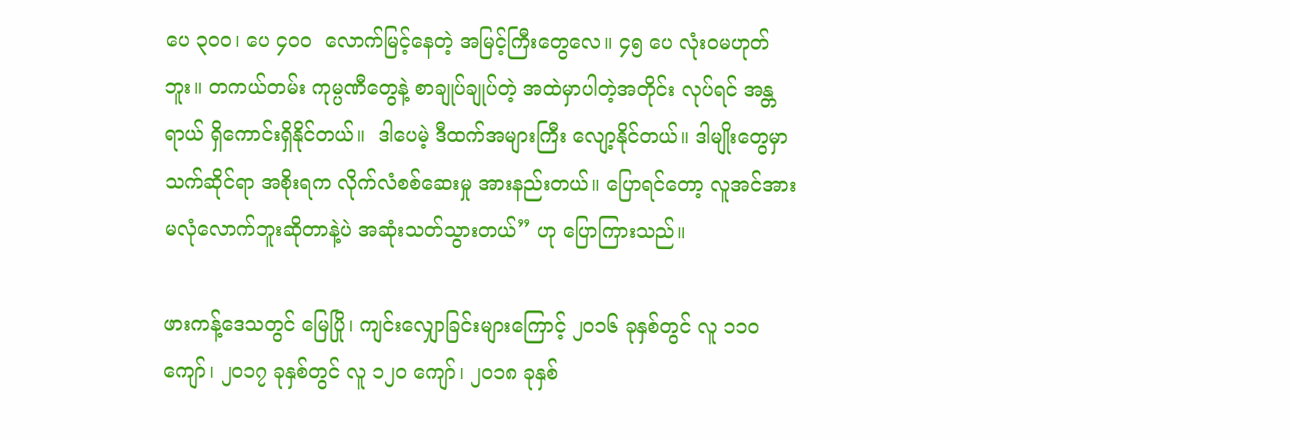ပေ ၃၀၀၊ ပေ ၄၀၀  လောက်မြင့်နေတဲ့ အမြင့်ကြီးတွေလေ။ ၄၅ ပေ လုံးဝမဟုတ်ဘူး။ တကယ်တမ်း ကုမ္ပဏီတွေနဲ့ စာချုပ်ချုပ်တဲ့ အထဲမှာပါတဲ့အတိုင်း လုပ်ရင် အန္တရာယ် ရှိကောင်းရှိနိုင်တယ်။  ဒါပေမဲ့ ဒီထက်အများကြီး လျော့နိုင်တယ်။ ဒါမျိုးတွေမှာ သက်ဆိုင်ရာ အစိုးရက လိုက်လံစစ်ဆေးမှု အားနည်းတယ်။ ပြောရင်တော့ လူအင်အား မလုံလောက်ဘူးဆိုတာနဲ့ပဲ အဆုံးသတ်သွားတယ်” ဟု ပြောကြားသည်။

ဖားကန့်ဒေသတွင် မြေပြို၊ ကျင်းလျှောခြင်းများကြောင့် ၂၀၁၆ ခုနှစ်တွင် လူ ၁၁၀ ကျော်၊ ၂၀၁၇ ခုနှစ်တွင် လူ ၁၂၀ ကျော်၊ ၂၀၁၈ ခုနှစ်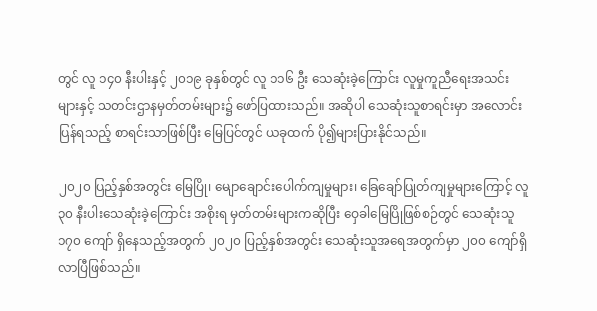တွင် လူ ၁၄၀ နီးပါးနှင့် ၂၀၁၉ ခုနှစ်တွင် လူ ၁၁၆ ဦး သေဆုံးခဲ့ကြောင်း လူမှုကူညီရေးအသင်းများနှင့် သတင်းဌာနမှတ်တမ်းများ၌ ဖော်ပြထားသည်။ အဆိုပါ သေဆုံးသူစာရင်းမှာ အလောင်းပြန်ရသည့် စာရင်းသာဖြစ်ပြီး မြေပြင်တွင် ယခုထက် ပို၍များပြားနိုင်သည်။

၂၀၂၀ ပြည့်နှစ်အတွင်း မြေပြို၊ မျောချောင်းပေါက်ကျမှုများ၊ ခြေချော်ပြုတ်ကျမှုများကြောင့် လူ ၃၀ နီးပါးသေဆုံးခဲ့ကြောင်း အစိုးရ မှတ်တမ်းများကဆိုပြီး ဝှေခါမြေပြိုဖြစ်စဉ်တွင် သေဆုံးသူ ၁၇၀ ကျော် ရှိနေသည့်အတွက် ၂၀၂၀ ပြည့်နှစ်အတွင်း သေဆုံးသူအရေအတွက်မှာ ၂၀၀ ကျော်ရှိလာပြီဖြစ်သည်။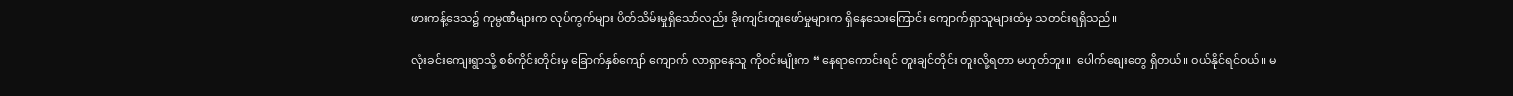ဖားကန့်ဒေသ၌ ကုမ္ပဏီများက လုပ်ကွက်များ ပိတ်သိမ်းမှုရှိသော်လည်း ခိုးကျင်းတူးဖော်မှုများက ရှိနေသေးကြောင်း ကျောက်ရှာသူများထံမှ သတင်းရရှိသည်။

လုံးခင်းကျေးရွာသို့ စစ်ကိုင်းတိုင်းမှ ခြောက်နှစ်ကျော် ကျောက် လာရှာနေသူ ကိုဝင်းမျိုးက “ နေရာကောင်းရင် တူးချင်တိုင်း တူးလို့ရတာ မဟုတ်ဘူး။  ပေါက်စျေးတွေ ရှိတယ်။ ဝယ်နိုင်ရင်ဝယ်။ မ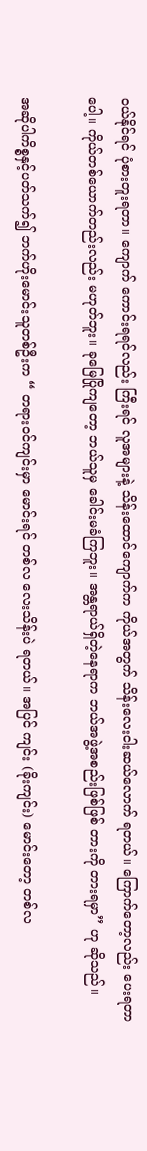ဝယ်နိုင်ရင် ပုံစားတူးရတာ။ ကျောက် ကောင်းရရင်လည်း ကြီးရင် လူအများနဲ့ သိန်းထောင်ကျောက်က ကိုယ်အတွက် သိန်းလေးငါးဆယ်လောက် ရတယ်။ ကြောက်တော့လည်း ပေးရတာပေါ့။ ကိုယ်တစ်ယောက်တည်းလည်း မဟုတ်ဘူး။ ခုမြေပြိုကျတော့ ဘယ်သူမှ ခေါင်းမခံကြဘူး။ အန္တရာယ်ရှိတဲ့နေရာက ဘယ်အဖွဲ့အစည်းဖြစ်ဖြစ် တားကို တားရမှာ” ဟု ဆိုသည်။

အဆိုပါကိစ္စနှင့်ပတ်သက်၍ ဘက်ဟိုးမောင်းသူတစ်ဦးက “ တရားဝင်ကျင်းမှာ မောင်းရင် တစ်လ လေးသိန်းပဲ ရတယ်။ အပြင် ကျင်း (ခိုးကျင်း) မောင်းတော့ တစ်လ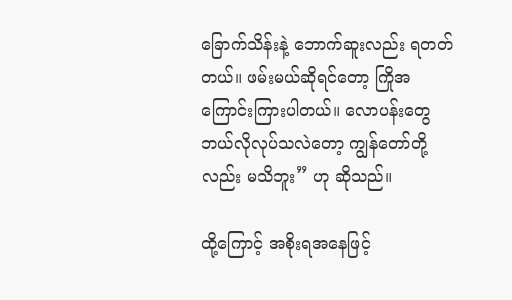ခြောက်သိန်းနဲ့ ဘောက်ဆူးလည်း ရတတ်တယ်။ ဖမ်းမယ်ဆိုရင်တော့ ကြိုအကြောင်းကြားပါတယ်။ လောပန်းတွေ ဘယ်လိုလုပ်သလဲတော့ ကျွန်တော်တို့လည်း မသိဘူး” ဟု ဆိုသည်။

ထို့ကြောင့် အစိုးရအနေဖြင့်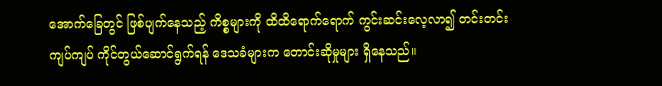အောက်ခြေတွင် ဖြစ်ပျက်နေသည့် ကိစ္စများကို ထိထိရောက်ရောက် ကွင်းဆင်းလေ့လာ၍ တင်းတင်းကျပ်ကျပ် ကိုင်တွယ်ဆောင်ရွက်ရန် ဒေသခံများက တောင်းဆိုမှုများ ရှိနေသည်။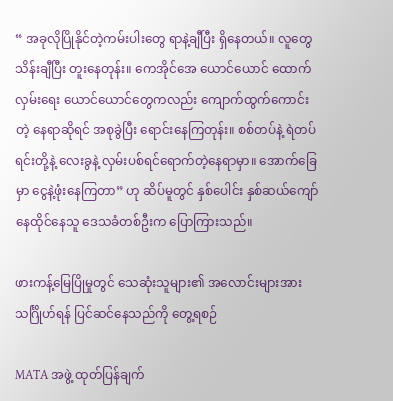“ အခုလိုပြိုနိုင်တဲ့ကမ်းပါးတွေ ရာနဲ့ချီပြီး ရှိနေတယ်။ လူတွေ သိန်းချီပြီး တူးနေတုန်း။ ကေအိုင်အေ ယောင်ယောင် ထောက်လှမ်းရေး ယောင်ယောင်တွေကလည်း ကျောက်ထွက်ကောင်းတဲ့ နေရာဆိုရင် အစုခွဲပြီး ရောင်းနေကြတုန်း။ စစ်တပ်နဲ့ ရဲတပ်ရင်းတို့နဲ့ လေးခွနဲ့ လှမ်းပစ်ရင်ရောက်တဲ့နေရာမှာ။ အောက်ခြေမှာ ငွေနဲ့ဖုံးနေကြတာ” ဟု ဆိပ်မူတွင် နှစ်ပေါင်း နှစ်ဆယ်ကျော် နေထိုင်နေသူ ဒေသခံတစ်ဦးက ပြောကြားသည်။

ဖားကန့်မြေပြိုမှုတွင် သေဆုံးသူများ၏ အလောင်းများအား သင်္ဂြိုဟ်ရန် ပြင်ဆင်နေသည်ကို တွေ့ရစဉ်

MATA အဖွဲ့ ထုတ်ပြန်ချက်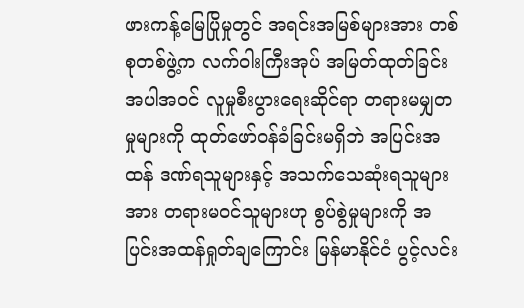ဖားကန့်မြေပြိုမှုတွင် အရင်းအမြစ်များအား တစ်စုတစ်ဖွဲ့က လက်ဝါးကြီးအုပ် အမြတ်ထုတ်ခြင်း အပါအဝင် လူမှုစီးပွားရေးဆိုင်ရာ တရားမမျှတမှုများကို ထုတ်ဖော်ဝန်ခံခြင်းမရှိဘဲ အပြင်းအထန် ဒဏ်ရသူများနှင့် အသက်သေဆုံးရသူများအား တရားမဝင်သူများဟု စွပ်စွဲမှုများကို အပြင်းအထန်ရှုတ်ချကြောင်း မြန်မာနိုင်ငံ ပွင့်လင်း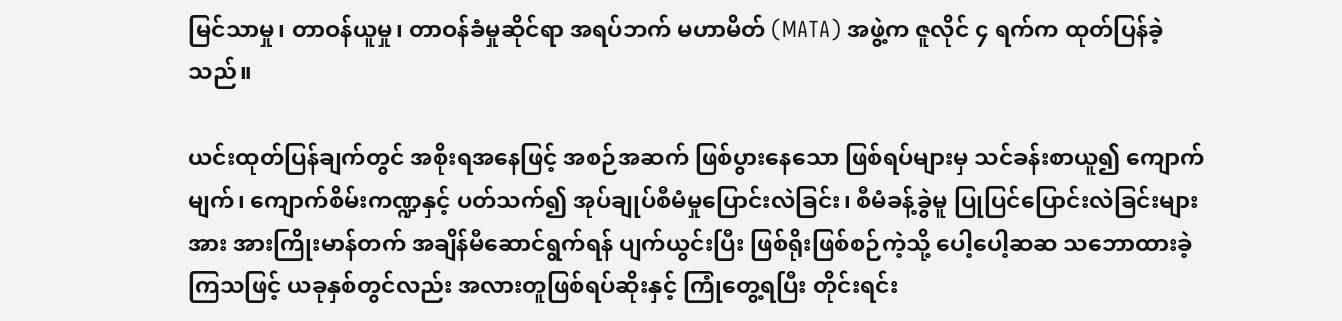မြင်သာမှု၊ တာဝန်ယူမှု၊ တာဝန်ခံမှုဆိုင်ရာ အရပ်ဘက် မဟာမိတ် (MATA) အဖွဲ့က ဇူလိုင် ၄ ရက်က ထုတ်ပြန်ခဲ့သည်။

ယင်းထုတ်ပြန်ချက်တွင် အစိုးရအနေဖြင့် အစဉ်အဆက် ဖြစ်ပွားနေသော ဖြစ်ရပ်များမှ သင်ခန်းစာယူ၍ ကျောက်မျက်၊ ကျောက်စိမ်းကဏ္ဍနှင့် ပတ်သက်၍ အုပ်ချုပ်စီမံမှုပြောင်းလဲခြင်း၊ စီမံခန့်ခွဲမူ ပြုပြင်ပြောင်းလဲခြင်းများအား အားကြိုးမာန်တက် အချိန်မီဆောင်ရွက်ရန် ပျက်ယွင်းပြီး ဖြစ်ရိုးဖြစ်စဉ်ကဲ့သို့ ပေါ့ပေါ့ဆဆ သဘောထားခဲ့ကြသဖြင့် ယခုနှစ်တွင်လည်း အလားတူဖြစ်ရပ်ဆိုးနှင့် ကြုံတွေ့ရပြီး တိုင်းရင်း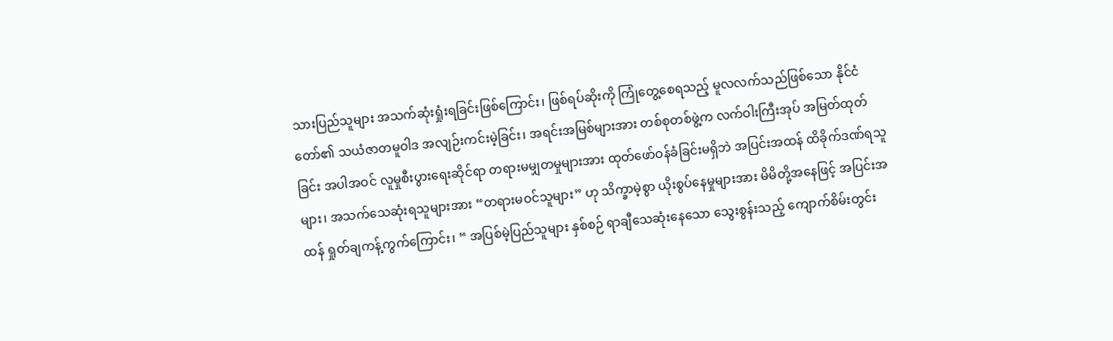သားပြည်သူများ အသက်ဆုံးရှုံးရခြင်းဖြစ်ကြောင်း၊ ဖြစ်ရပ်ဆိုးကို ကြုံတွေ့စေရသည့် မူလလက်သည်ဖြစ်သော နိုင်ငံတော်၏ သယံဇာတမူဝါဒ အလျဉ်းကင်းမဲ့ခြင်း၊ အရင်းအမြစ်များအား တစ်စုတစ်ဖွဲ့က လက်ဝါးကြီးအုပ် အမြတ်ထုတ်ခြင်း အပါအဝင် လူမှုစီးပွားရေးဆိုင်ရာ တရားမမျှတမှုများအား ထုတ်ဖော်ဝန်ခံခြင်းမရှိဘဲ အပြင်းအထန် ထိခိုက်ဒဏ်ရသူများ၊ အသက်သေဆုံးရသူများအား “တရားမဝင်သူများ” ဟု သိက္ခာမဲ့စွာ ယိုးစွပ်နေမှုများအား မိမိတို့အနေဖြင့် အပြင်းအထန် ရှုတ်ချကန့်ကွက်ကြောင်း၊ “ အပြစ်မဲ့ပြည်သူများ နှစ်စဉ် ရာချီသေဆုံးနေသော သွေးစွန်းသည့် ကျောက်စိမ်းတွင်း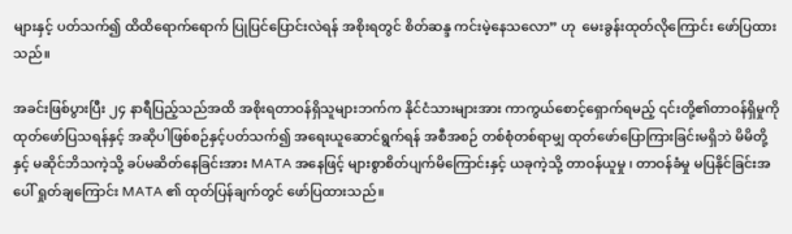များနှင့် ပတ်သက်၍ ထိထိရောက်ရောက် ပြုပြင်ပြောင်းလဲရန် အစိုးရတွင် စိတ်ဆန္ဒ ကင်းမဲ့နေသလော” ဟု  မေးခွန်းထုတ်လိုကြောင်း ဖော်ပြထားသည်။

အခင်းဖြစ်ပွားပြီး ၂၄ နာရီပြည့်သည်အထိ အစိုးရတာဝန်ရှိသူများဘက်က နိုင်ငံသားများအား ကာကွယ်စောင့်ရှောက်ရမည့် ၎င်းတို့၏တာဝန်ရှိမှုကို ထုတ်ဖော်ပြသရန်နှင့် အဆိုပါဖြစ်စဉ်နှင့်ပတ်သက်၍ အရေးယူဆောင်ရွက်ရန် အစီအစဉ် တစ်စုံတစ်ရာမျှ ထုတ်ဖော်ပြောကြားခြင်းမရှိဘဲ မိမိတို့နှင့် မဆိုင်ဘိသကဲ့သို့ ခပ်မဆိတ်နေခြင်းအား MATA အနေဖြင့် များစွာစိတ်ပျက်မိကြောင်းနှင့် ယခုကဲ့သို့ တာဝန်ယူမှု ၊ တာဝန်ခံမှု မပြနိုင်ခြင်းအပေါ် ရှုတ်ချကြောင်း MATA ၏ ထုတ်ပြန်ချက်တွင် ဖော်ပြထားသည်။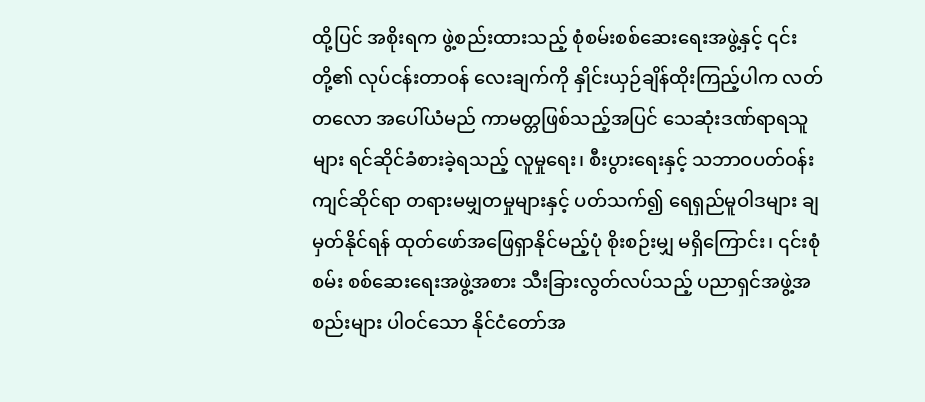ထို့ပြင် အစိုးရက ဖွဲ့စည်းထားသည့် စုံစမ်းစစ်ဆေးရေးအဖွဲ့နှင့် ၎င်းတို့၏ လုပ်ငန်းတာဝန် လေးချက်ကို နှိုင်းယှဉ်ချိန်ထိုးကြည့်ပါက လတ်တလော အပေါ်ယံမည် ကာမတ္တဖြစ်သည့်အပြင် သေဆုံးဒဏ်ရာရသူများ ရင်ဆိုင်ခံစားခဲ့ရသည့် လူမှုရေး၊ စီးပွားရေးနှင့် သဘာဝပတ်ဝန်းကျင်ဆိုင်ရာ တရားမမျှတမှုများနှင့် ပတ်သက်၍ ရေရှည်မူဝါဒများ ချမှတ်နိုင်ရန် ထုတ်ဖော်အဖြေရှာနိုင်မည့်ပုံ စိုးစဉ်းမျှ မရှိကြောင်း၊ ၎င်းစုံစမ်း စစ်ဆေးရေးအဖွဲ့အစား သီးခြားလွတ်လပ်သည့် ပညာရှင်အဖွဲ့အစည်းများ ပါဝင်သော နိုင်ငံတော်အ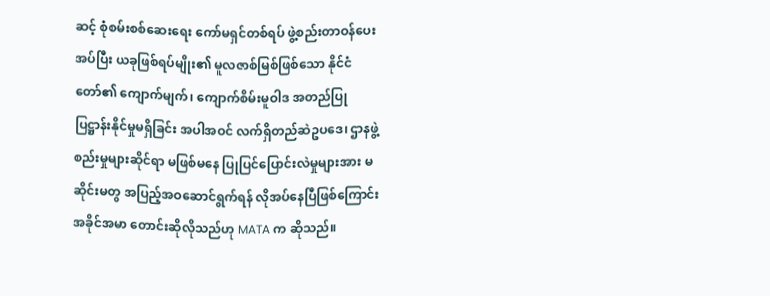ဆင့် စုံစမ်းစစ်ဆေးရေး ကော်မရှင်တစ်ရပ် ဖွဲ့စည်းတာဝန်ပေးအပ်ပြီး ယခုဖြစ်ရပ်မျိုး၏ မူလဇာစ်မြစ်ဖြစ်သော နိုင်ငံတော်၏ ကျောက်မျက်၊ ကျောက်စိမ်းမူဝါဒ အတည်ပြု ပြဋ္ဌာန်းနိုင်မှုမရှိခြင်း အပါအဝင် လက်ရှိတည်ဆဲဥပဒေ၊ ဌာနဖွဲ့စည်းမှုများဆိုင်ရာ မဖြစ်မနေ ပြုပြင်ပြောင်းလဲမှုများအား မဆိုင်းမတွ အပြည့်အဝဆောင်ရွက်ရန် လိုအပ်နေပြီဖြစ်ကြောင်း အခိုင်အမာ တောင်းဆိုလိုသည်ဟု MATA က ဆိုသည်။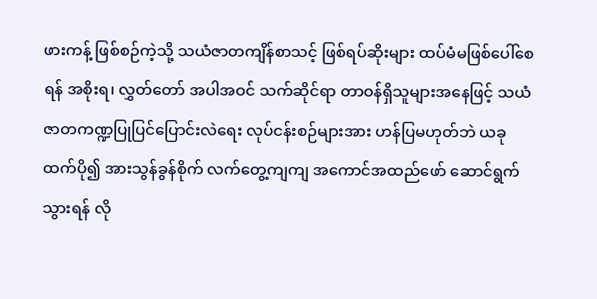ဖားကန့် ဖြစ်စဉ်ကဲ့သို့ သယံဇာတကျိန်စာသင့် ဖြစ်ရပ်ဆိုးများ ထပ်မံမဖြစ်ပေါ်စေရန် အစိုးရ၊ လွှတ်တော် အပါအဝင် သက်ဆိုင်ရာ တာဝန်ရှိသူများအနေဖြင့် သယံဇာတကဏ္ဍပြုပြင်ပြောင်းလဲရေး လုပ်ငန်းစဉ်များအား ဟန်ပြမဟုတ်ဘဲ ယခုထက်ပို၍ အားသွန်ခွန်စိုက် လက်တွေ့ကျကျ အကောင်အထည်ဖော် ဆောင်ရွက်သွားရန် လို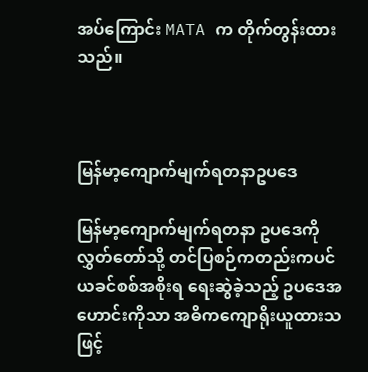အပ်ကြောင်း MATA က တိုက်တွန်းထားသည်။



မြန်မာ့ကျောက်မျက်ရတနာဥပဒေ

မြန်မာ့ကျောက်မျက်ရတနာ ဥပဒေကို လွှတ်တော်သို့ တင်ပြစဉ်ကတည်းကပင် ယခင်စစ်အစိုးရ ရေးဆွဲခဲ့သည့် ဥပဒေအဟောင်းကိုသာ အဓိကကျောရိုးယူထားသဖြင့်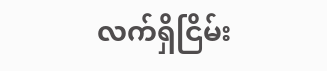လက်ရှိငြိမ်း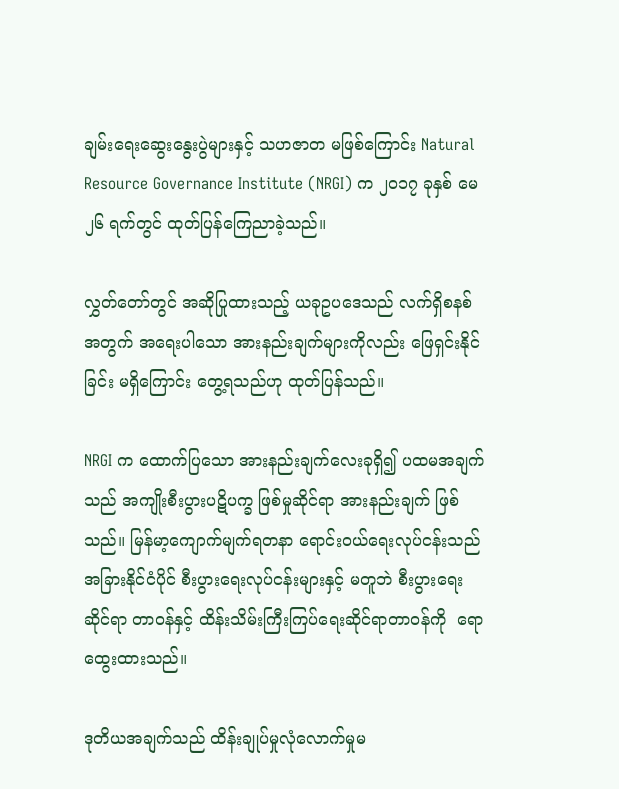ချမ်းရေးဆွေးနွေးပွဲများနှင့် သဟဇာတ မဖြစ်ကြောင်း Natural Resource Governance Institute (NRGI) က ၂၀၁၇ ခုနှစ် မေ ၂၆ ရက်တွင် ထုတ်ပြန်ကြေညာခဲ့သည်။

လွှတ်တော်တွင် အဆိုပြုထားသည့် ယခုဥပဒေသည် လက်ရှိစနစ်အတွက် အရေးပါသော အားနည်းချက်များကိုလည်း ဖြေရှင်းနိုင်ခြင်း မရှိကြောင်း တွေ့ရသည်ဟု ထုတ်ပြန်သည်။

NRGI က ထောက်ပြသော အားနည်းချက်လေးခုရှိ၍ ပထမအချက်သည် အကျိုးစီးပွားပဋိပက္ခ ဖြစ်မှုဆိုင်ရာ အားနည်းချက် ဖြစ်သည်။ မြန်မာ့ကျောက်မျက်ရတနာ ရောင်းဝယ်ရေးလုပ်ငန်းသည် အခြားနိုင်ငံပိုင် စီးပွားရေးလုပ်ငန်းများနှင့် မတူဘဲ စီးပွားရေးဆိုင်ရာ တာဝန်နှင့် ထိန်းသိမ်းကြီးကြပ်ရေးဆိုင်ရာတာဝန်ကို  ရောထွေးထားသည်။

ဒုတိယအချက်သည် ထိန်းချုပ်မှုလုံလောက်မှုမ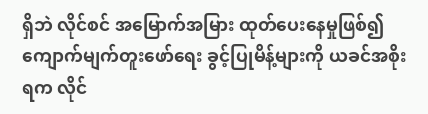ရှိဘဲ လိုင်စင် အမြောက်အမြား ထုတ်ပေးနေမှုဖြစ်၍ ကျောက်မျက်တူးဖော်ရေး ခွင့်ပြုမိန့်များကို ယခင်အစိုးရက လိုင်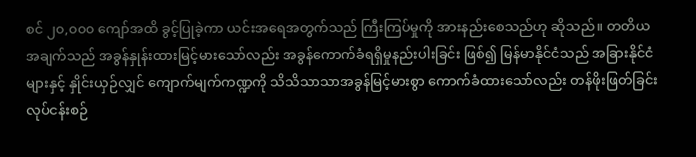စင် ၂၀,၀၀၀ ကျော်အထိ ခွင့်ပြုခဲ့ကာ ယင်းအရေအတွက်သည် ကြီးကြပ်မှုကို အားနည်းစေသည်ဟု ဆိုသည်။ တတိယအချက်သည် အခွန်နှုန်းထားမြင့်မားသော်လည်း အခွန်ကောက်ခံရရှိမှုနည်းပါးခြင်း ဖြစ်၍ မြန်မာနိုင်ငံသည် အခြားနိုင်ငံများနှင့် နှိုင်းယှဉ်လျှင် ကျောက်မျက်ကဏ္ဍကို သိသိသာသာအခွန်မြင့်မားစွာ ကောက်ခံထားသော်လည်း တန်ဖိုးဖြတ်ခြင်းလုပ်ငန်းစဉ်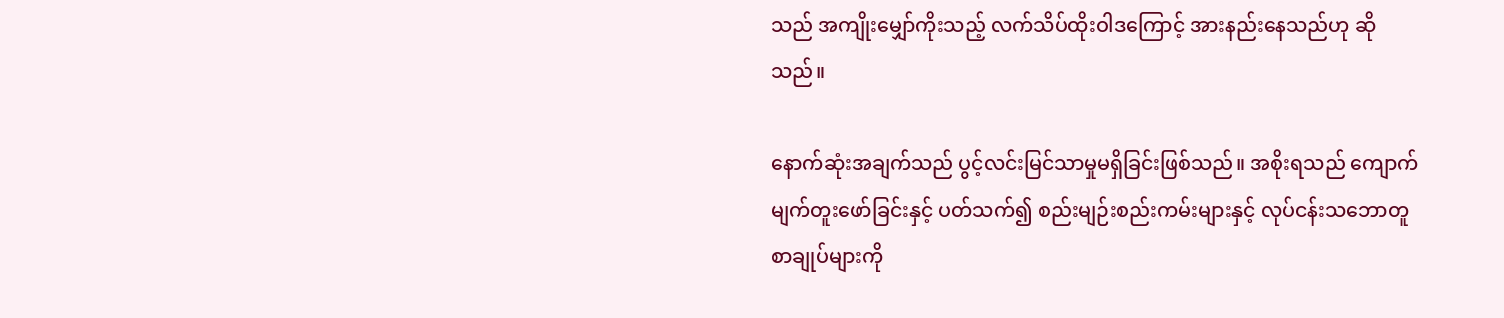သည် အကျိုးမျှော်ကိုးသည့် လက်သိပ်ထိုးဝါဒကြောင့် အားနည်းနေသည်ဟု ဆိုသည်။

နောက်ဆုံးအချက်သည် ပွင့်လင်းမြင်သာမှုမရှိခြင်းဖြစ်သည်။ အစိုးရသည် ကျောက်မျက်တူးဖော်ခြင်းနှင့် ပတ်သက်၍ စည်းမျဉ်းစည်းကမ်းများနှင့် လုပ်ငန်းသဘောတူစာချုပ်များကို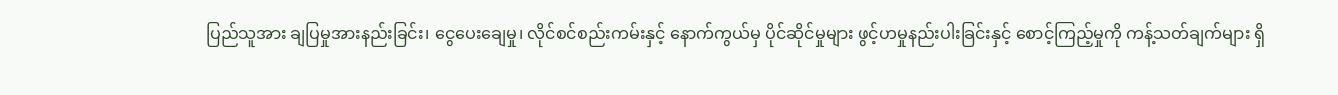ပြည်သူအား ချပြမှုအားနည်းခြင်း၊ ငွေပေးချေမှု၊ လိုင်စင်စည်းကမ်းနှင့် နောက်ကွယ်မှ ပိုင်ဆိုင်မှုများ ဖွင့်ဟမှုနည်းပါးခြင်းနှင့် စောင့်ကြည့်မှုကို ကန့်သတ်ချက်များ ရှိ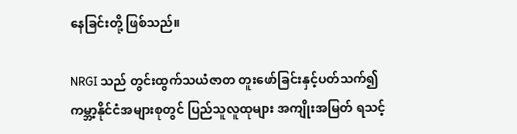နေခြင်းတို့ ဖြစ်သည်။

NRGI သည် တွင်းထွက်သယံဇာတ တူးဖော်ခြင်းနှင့်ပတ်သက်၍ ကမ္ဘာ့နိုင်ငံအများစုတွင် ပြည်သူလူထုများ အကျိုးအမြတ် ရသင့်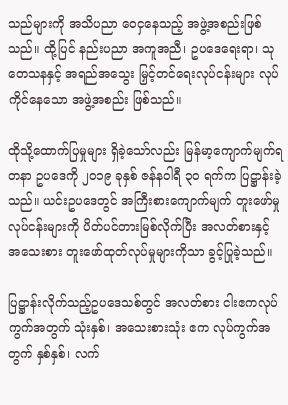သည်များကို အသိပညာ ဝေငှနေသည့် အဖွဲ့အစည်းဖြစ်သည်။ ထို့ပြင် နည်းပညာ အကူအညီ၊ ဥပဒေရေးရာ၊ သုတေသနနှင့် အရည်အသွေး မြှင့်တင်ရေးလုပ်ငန်းများ လုပ်ကိုင်နေသော အဖွဲ့အစည်း ဖြစ်သည်။

ထိုသို့ထောက်ပြမှုများ ရှိခဲ့သော်လည်း မြန်မာ့ကျောက်မျက်ရတနာ ဥပဒေကို ၂၀၁၉ ခုနှစ် ဇန်နဝါရီ ၃၀ ရက်က ပြဋ္ဌာန်းခဲ့သည်။ ယင်းဥပဒေတွင် အကြီးစားကျောက်မျက် တူးဖော်မှုလုပ်ငန်းများကို ပိတ်ပင်တားမြစ်လိုက်ပြီး အလတ်စားနှင့် အသေးစား တူးဖော်ထုတ်လုပ်မှုများကိုသာ ခွင့်ပြုခဲ့သည်။

ပြဋ္ဌာန်းလိုက်သည့်ဥပဒေသစ်တွင် အလတ်စား ငါးဧကလုပ်ကွက်အတွက် သုံးနှစ်၊ အသေးစားသုံး ဧက လုပ်ကွက်အတွက် နှစ်နှစ်၊ လက်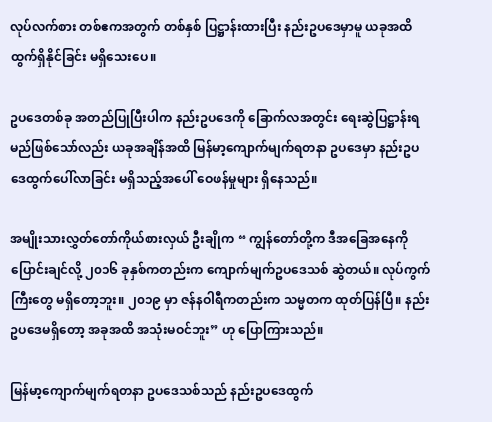လုပ်လက်စား တစ်ဧကအတွက် တစ်နှစ် ပြဋ္ဌာန်းထားပြီး နည်းဥပဒေမှာမူ ယခုအထိထွက်ရှိနိုင်ခြင်း မရှိသေးပေ။

ဥပဒေတစ်ခု အတည်ပြုပြီးပါက နည်းဥပဒေကို ခြောက်လအတွင်း ရေးဆွဲပြဋ္ဌာန်းရမည်ဖြစ်သော်လည်း ယခုအချိန်အထိ မြန်မာ့ကျောက်မျက်ရတနာ ဥပဒေမှာ နည်းဥပဒေထွက်ပေါ်လာခြင်း မရှိသည့်အပေါ် ဝေဖန်မှုများ ရှိနေသည်။

အမျိုးသားလွှတ်တော်ကိုယ်စားလှယ် ဦးချိုက “ ကျွန်တော်တို့က ဒီအခြေအနေကို ပြောင်းချင်လို့ ၂၀၁၆ ခုနှစ်ကတည်းက ကျောက်မျက်ဥပဒေသစ် ဆွဲတယ်။ လုပ်ကွက်ကြီးတွေ မရှိတော့ဘူး။ ၂၀၁၉ မှာ ဇန်နဝါရီကတည်းက သမ္မတက ထုတ်ပြန်ပြီ။ နည်းဥပဒေမရှိတော့ အခုအထိ အသုံးမဝင်ဘူး” ဟု ပြောကြားသည်။

မြန်မာ့ကျောက်မျက်ရတနာ ဥပဒေသစ်သည် နည်းဥပဒေထွက်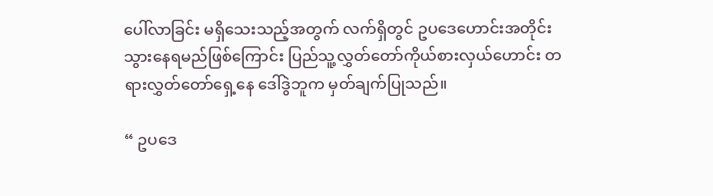ပေါ်လာခြင်း မရှိသေးသည့်အတွက် လက်ရှိတွင် ဥပဒေဟောင်းအတိုင်း သွားနေရမည်ဖြစ်ကြောင်း ပြည်သူ့လွှတ်တော်ကိုယ်စားလှယ်ဟောင်း တရားလွှတ်တော်ရှေ့နေ ဒေါ်ဒွဲဘူက မှတ်ချက်ပြုသည်။

“ ဥပဒေ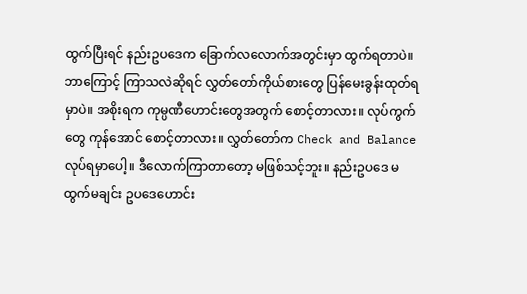ထွက်ပြီးရင် နည်းဥပဒေက ခြောက်လလောက်အတွင်းမှာ ထွက်ရတာပဲ။ ဘာကြောင့် ကြာသလဲဆိုရင် လွှတ်တော်ကိုယ်စားတွေ ပြန်မေးခွန်းထုတ်ရမှာပဲ။ အစိုးရက ကုမ္ပဏီဟောင်းတွေအတွက် စောင့်တာလား။ လုပ်ကွက်တွေ ကုန်အောင် စောင့်တာလား။ လွှတ်တော်က Check and Balance လုပ်ရမှာပေါ့။ ဒီလောက်ကြာတာတော့ မဖြစ်သင့်ဘူး။ နည်းဥပဒေ မထွက်မချင်း ဥပဒေဟောင်း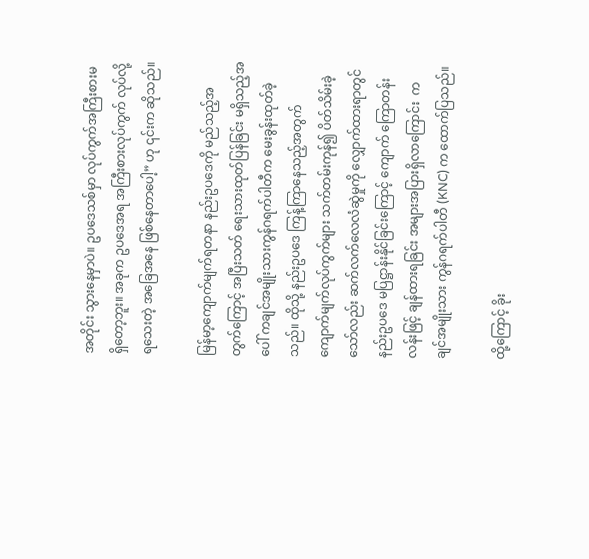အတိုင်း သွားနေမှာပဲ။ ဥပဒေသစ်မှာ လုပ်ကွက်အကြီးစားမရှိတော့ဘူး။ အခုက ဥပဒေအရ အကြီးစားလုပ်ကွက် လုပ်လို့ရသေးတဲ့ အခြေအနေ ဖြစ်နေတာပေါ့” ဟု ၎င်းက ဆိုသည်။

မြန်မာ့ကျောက်မျက်ရတနာ နည်းဥပဒေကို မည်သည့်အတွက်ကြောင့် အပြီးသတ် ရေးသားထုတ်ပြန်ခြင်း မရှိသည့်အပေါ် ကချင်အမျိုးသားကွန်ဂရက်ပါတီက မေးခွန်းထုတ်ခဲ့သည်။ ထိုသို့ နည်းဥပဒေ ကြန့်ကြာနေသည့်အတွက် ကျောက်မျက်လုပ်ကွက်များ သက်တမ်းကုန်၍ ပိတ်သိမ်းခဲ့သော်လည်း ဆက်လက်လေလံဆွဲမှုကို လျှောက်ထားရာတွင် နည်းဥပဒေ မပြဋ္ဌာန်းနိုင်ခြင်းကြောင့် ကျောက် ကြောတန်းလန်းဖြင့် ချန်ထားရခြင်း အများအပြားရှိလာကြောင်း  ကချင်အမျိုးသား ကွန်ဂရက်ပါတီ (KNC) က ထောက်ပြသည်။

ထို့ကြောင့် ခိုး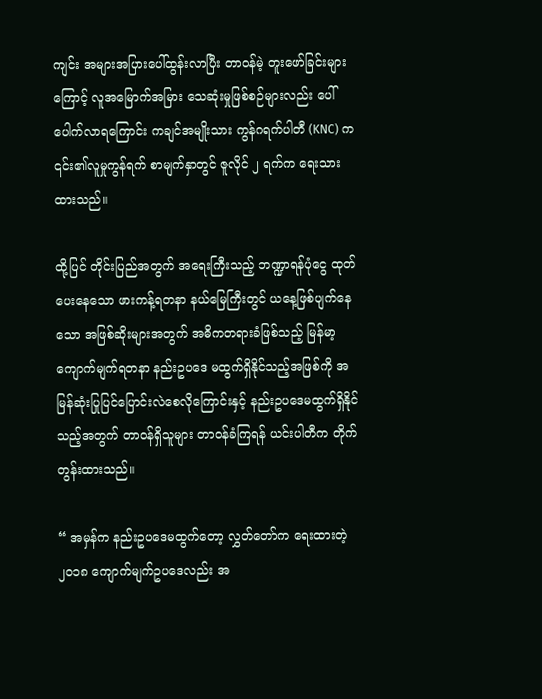ကျင်း အများအပြားပေါ်ထွန်းလာပြီး တာဝန်မဲ့ တူးဖော်ခြင်းများကြောင့် လူအမြောက်အမြား သေဆုံးမှုဖြစ်စဉ်များလည်း ပေါ်ပေါက်လာရကြောင်း ကချင်အမျိုးသား ကွန်ဂရက်ပါတီ (KNC) က ၎င်း၏လူမှုကွန်ရက် စာမျက်နှာတွင် ဇူလိုင် ၂ ရက်က ရေးသားထားသည်။

ထို့ပြင် တိုင်းပြည်အတွက် အရေးကြီးသည့် ဘဏ္ဍာရန်ပုံငွေ ထုတ်ပေးနေသော ဖားကန့်ရတနာ နယ်မြေကြီးတွင် ယနေ့ဖြစ်ပျက်နေသော အဖြစ်ဆိုးများအတွက် အဓိကတရားခံဖြစ်သည့် မြန်မာ့ကျောက်မျက်ရတနာ နည်းဥပဒေ မထွက်ရှိနိုင်သည့်အဖြစ်ကို အမြန်ဆုံးပြုပြင်ပြောင်းလဲစေလိုကြောင်းနှင့် နည်းဥပဒေမထွက်ရှိနိုင်သည့်အတွက် တာဝန်ရှိသူများ တာဝန်ခံကြရန် ယင်းပါတီက တိုက်တွန်းထားသည်။

“ အမှန်က နည်းဥပဒေမထွက်တော့ လွှတ်တော်က ရေးထားတဲ့ ၂၀၁၈ ကျောက်မျက်ဥပဒေလည်း အ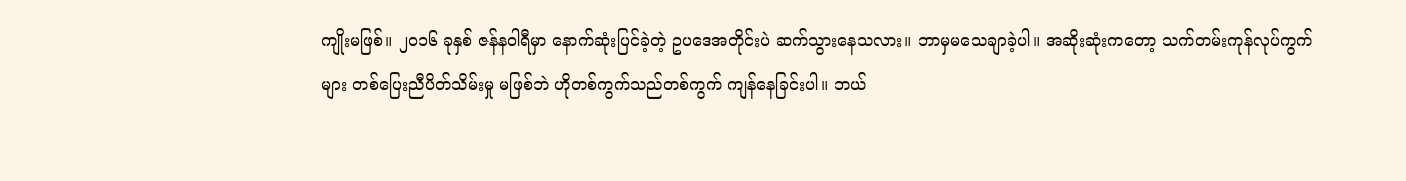ကျိုးမဖြစ်။ ၂၀၁၆ ခုနှစ် ဇန်နဝါရီမှာ နောက်ဆုံးပြင်ခဲ့တဲ့ ဥပဒေအတိုင်းပဲ ဆက်သွားနေသလား။ ဘာမှမသေချာခဲ့ပါ။ အဆိုးဆုံးကတော့ သက်တမ်းကုန်လုပ်ကွက်များ တစ်ပြေးညီပိတ်သိမ်းမှု မဖြစ်ဘဲ ဟိုတစ်ကွက်သည်တစ်ကွက် ကျန်နေခြင်းပါ။ ဘယ်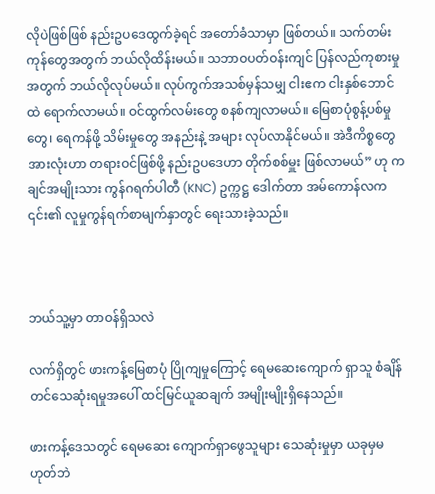လိုပဲဖြစ်ဖြစ် နည်းဥပဒေထွက်ခဲ့ရင် အတော်ခံသာမှာ ဖြစ်တယ်။ သက်တမ်းကုန်တွေအတွက် ဘယ်လိုထိန်းမယ်။ သဘာဝပတ်ဝန်းကျင် ပြန်လည်ကုစားမှုအတွက် ဘယ်လိုလုပ်မယ်။ လုပ်ကွက်အသစ်မှန်သမျှ ငါးဧက ငါးနှစ်ဘောင်ထဲ ရောက်လာမယ်။ ဝင်ထွက်လမ်းတွေ စနစ်ကျလာမယ်။ မြေစာပုံစွန့်ပစ်မှုတွေ၊ ရေကန်ဖို့ သိမ်းမှုတွေ အနည်းနဲ့ အများ လုပ်လာနိုင်မယ်။ အဲဒီကိစ္စတွေ အားလုံးဟာ တရားဝင်ဖြစ်ဖို့ နည်းဥပဒေဟာ တိုက်စစ်မှူး ဖြစ်လာမယ်” ဟု ကချင်အမျိုးသား ကွန်ဂရက်ပါတီ (KNC) ဥက္ကဋ္ဌ ဒေါက်တာ အမ်ကောန်လက ၎င်း၏ လူမှုကွန်ရက်စာမျက်နှာတွင် ရေးသားခဲ့သည်။



ဘယ်သူ့မှာ တာဝန်ရှိသလဲ

လက်ရှိတွင် ဖားကန့်မြေစာပုံ ပြိုကျမှုကြောင့် ရေမဆေးကျောက် ရှာသူ စံချိန်တင်သေဆုံးရမှုအပေါ် ထင်မြင်ယူဆချက် အမျိုးမျိုးရှိနေသည်။

ဖားကန့်ဒေသတွင် ရေမဆေး ကျောက်ရှာဖွေသူများ သေဆုံးမှုမှာ ယခုမှမဟုတ်ဘဲ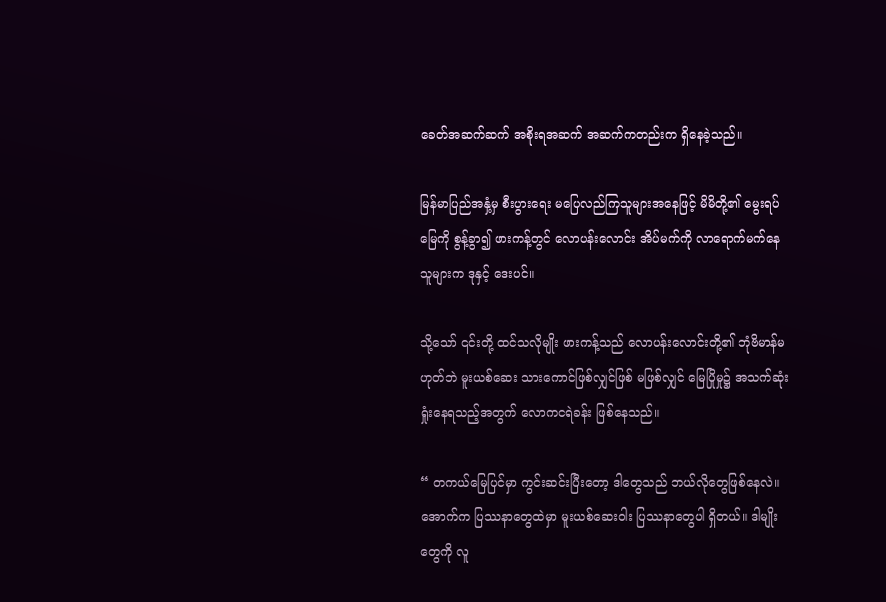ခေတ်အဆက်ဆက် အစိုးရအဆက် အဆက်ကတည်းက ရှိနေခဲ့သည်။

မြန်မာပြည်အနှံ့မှ စီးပွားရေး မပြေလည်ကြသူများအနေဖြင့် မိမိတို့၏ မွေးရပ်မြေကို စွန့်ခွာ၍ ဖားကန့်တွင် လောပန်းလောင်း အိပ်မက်ကို လာရောက်မက်နေသူများက ဒုနှင့် ဒေးပင်။

သို့သော် ၎င်းတို့ ထင်သလိုမျိုး ဖားကန့်သည် လောပန်းလောင်းတို့၏ ဘုံဗိမာန်မဟုတ်ဘဲ မူးယစ်ဆေး သားကောင်ဖြစ်လျှင်ဖြစ် မဖြစ်လျှင် မြေပြိုမှု၌ အသက်ဆုံးရှုံးနေရသည့်အတွက် လောကငရဲခန်း ဖြစ်နေသည်။

“ တကယ်မြေပြင်မှာ ကွင်းဆင်းပြီးတော့ ဒါတွေသည် ဘယ်လိုတွေဖြစ်နေလဲ။ အောက်က ပြဿနာတွေထဲမှာ မူးယစ်ဆေးဝါး ပြဿနာတွေပါ ရှိတယ်။ ဒါမျိုးတွေကို လူ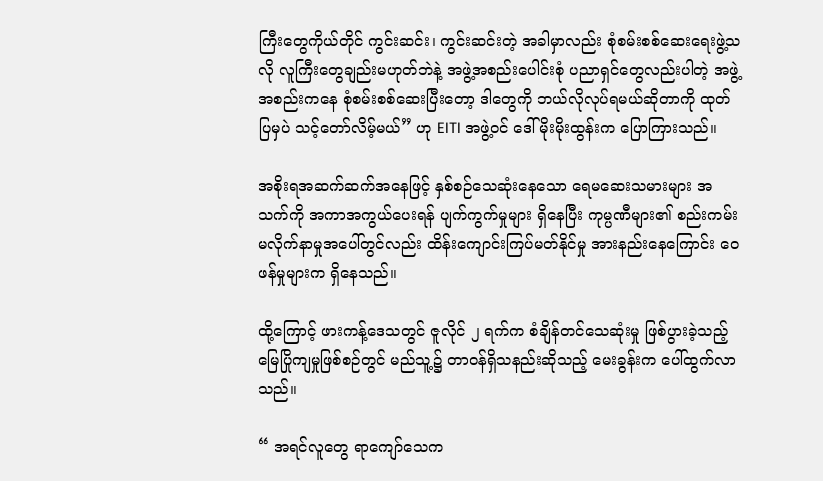ကြီးတွေကိုယ်တိုင် ကွင်းဆင်း၊ ကွင်းဆင်းတဲ့ အခါမှာလည်း စုံစမ်းစစ်ဆေးရေးဖွဲ့သလို လူကြီးတွေချည်းမဟုတ်ဘဲနဲ့ အဖွဲ့အစည်းပေါင်းစုံ ပညာရှင်တွေလည်းပါတဲ့ အဖွဲ့အစည်းကနေ စုံစမ်းစစ်ဆေးပြီးတော့ ဒါတွေကို ဘယ်လိုလုပ်ရမယ်ဆိုတာကို ထုတ်ပြမှပဲ သင့်တော်လိမ့်မယ်” ဟု EITI အဖွဲ့ဝင် ဒေါ်မိုးမိုးထွန်းက ပြောကြားသည်။

အစိုးရအဆက်ဆက်အနေဖြင့် နှစ်စဉ်သေဆုံးနေသော ရေမဆေးသမားများ အသက်ကို အကာအကွယ်ပေးရန် ပျက်ကွက်မှုများ ရှိနေပြီး ကုမ္ပဏီများ၏ စည်းကမ်းမလိုက်နာမှုအပေါ်တွင်လည်း ထိန်းကျောင်းကြပ်မတ်နိုင်မှု အားနည်းနေကြောင်း ဝေဖန်မှုများက ရှိနေသည်။

ထို့ကြောင့် ဖားကန့်ဒေသတွင် ဇူလိုင် ၂ ရက်က စံချိန်တင်သေဆုံးမှု ဖြစ်ပွားခဲ့သည့် မြေပြိုကျမှုဖြစ်စဉ်တွင် မည်သူ့၌ တာဝန်ရှိသနည်းဆိုသည့် မေးခွန်းက ပေါ်ထွက်လာသည်။

“ အရင်လူတွေ ရာကျော်သေက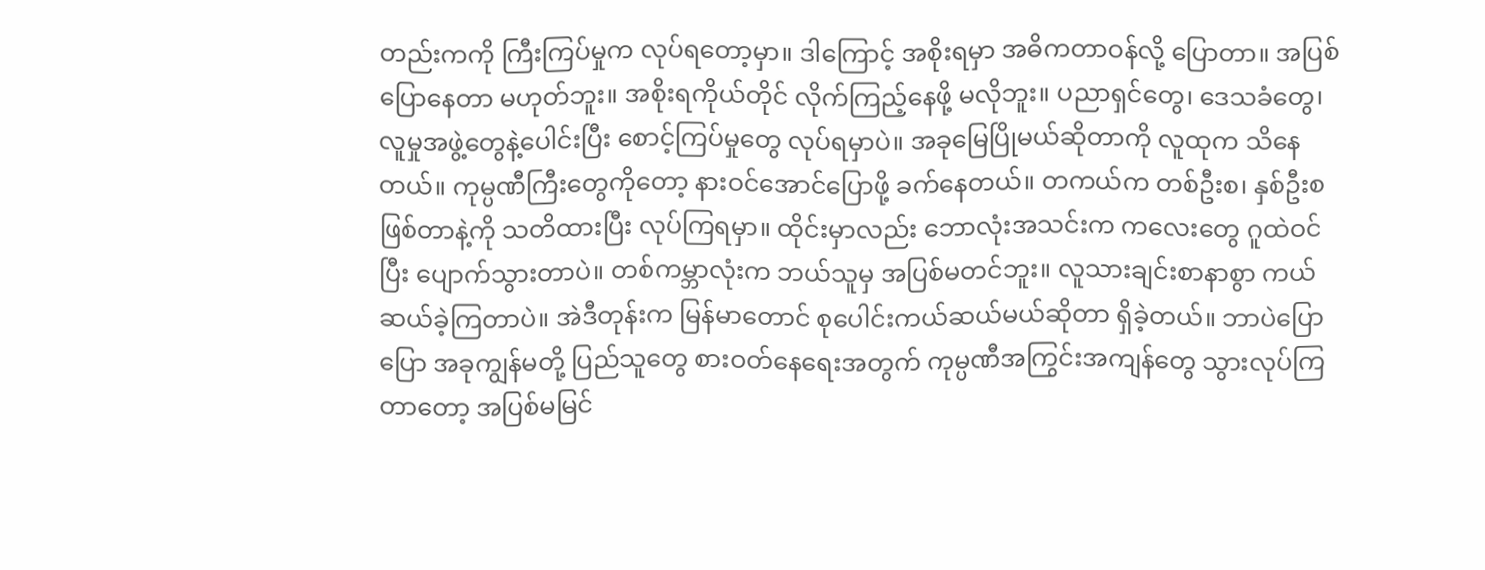တည်းကကို ကြီးကြပ်မှုက လုပ်ရတော့မှာ။ ဒါကြောင့် အစိုးရမှာ အဓိကတာဝန်လို့ ပြောတာ။ အပြစ်ပြောနေတာ မဟုတ်ဘူး။ အစိုးရကိုယ်တိုင် လိုက်ကြည့်နေဖို့ မလိုဘူး။ ပညာရှင်တွေ၊ ဒေသခံတွေ၊ လူမှုအဖွဲ့တွေနဲ့ပေါင်းပြီး စောင့်ကြပ်မှုတွေ လုပ်ရမှာပဲ။ အခုမြေပြိုမယ်ဆိုတာကို လူထုက သိနေတယ်။ ကုမ္ပဏီကြီးတွေကိုတော့ နားဝင်အောင်ပြောဖို့ ခက်နေတယ်။ တကယ်က တစ်ဦးစ၊ နှစ်ဦးစ ဖြစ်တာနဲ့ကို သတိထားပြီး လုပ်ကြရမှာ။ ထိုင်းမှာလည်း ဘောလုံးအသင်းက ကလေးတွေ ဂူထဲဝင်ပြီး ပျောက်သွားတာပဲ။ တစ်ကမ္ဘာလုံးက ဘယ်သူမှ အပြစ်မတင်ဘူး။ လူသားချင်းစာနာစွာ ကယ်ဆယ်ခဲ့ကြတာပဲ။ အဲဒီတုန်းက မြန်မာတောင် စုပေါင်းကယ်ဆယ်မယ်ဆိုတာ ရှိခဲ့တယ်။ ဘာပဲပြောပြော အခုကျွန်မတို့ ပြည်သူတွေ စားဝတ်နေရေးအတွက် ကုမ္ပဏီအကြွင်းအကျန်တွေ သွားလုပ်ကြတာတော့ အပြစ်မမြင်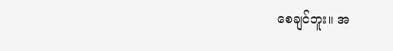စေချင်ဘူး။ အ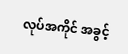လုပ်အကိုင် အခွင့်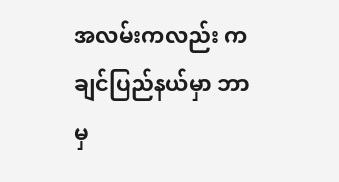အလမ်းကလည်း ကချင်ပြည်နယ်မှာ ဘာမှ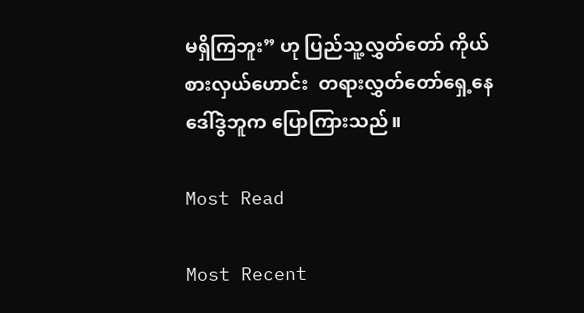မရှိကြဘူး” ဟု ပြည်သူ့လွှတ်တော် ကိုယ်စားလှယ်ဟောင်း  တရားလွှတ်တော်ရှေ့နေ ဒေါ်ဒွဲဘူက ပြောကြားသည်။

Most Read

Most Recent